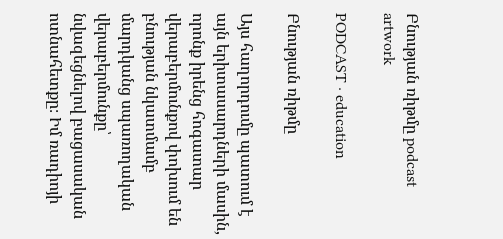Բնության ռիթմը podcast artwork

PODCAST · education

Բնության ռիթմը

Այս հաղորդումը պատում է այն երիտասարդների մասին, որոնք իրենց հոգատար վերաբերմունքով փոխում են բնության նկատմամբ մարդկանց սպառողական վերաբերմունքը՝ նվազեցնելով բացասական ոտնահետքը։ Իմ ռադիոյի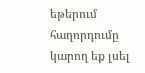եթերում հաղորդումը կարող եք լսել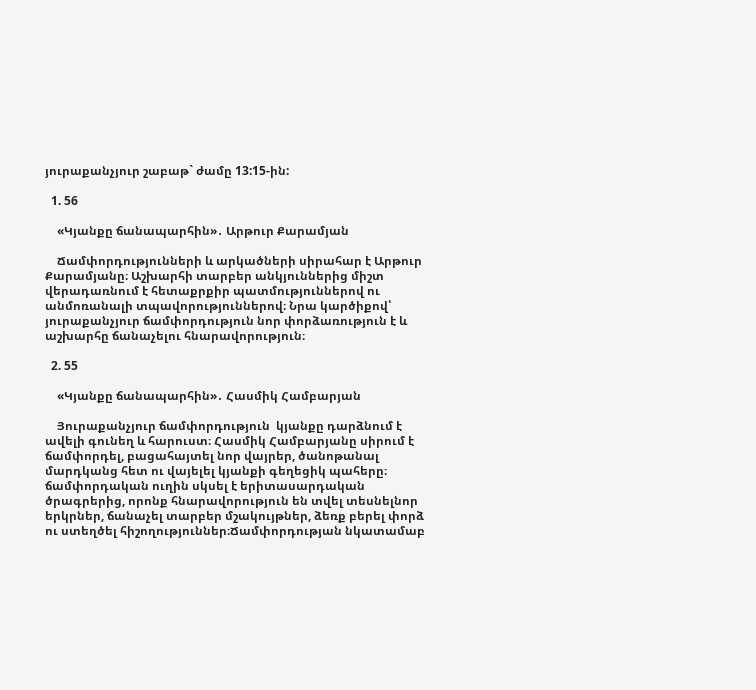յուրաքանչյուր շաբաթ` ժամը 13:15-ին:

  1. 56

    «Կյանքը ճանապարհին»․ Արթուր Քարամյան

    Ճամփորդությունների և արկածների սիրահար է Արթուր Քարամյանը։ Աշխարհի տարբեր անկյուններից միշտ վերադառնում է հետաքրքիր պատմություններով ու անմոռանալի տպավորություններով։ Նրա կարծիքով՝ յուրաքանչյուր ճամփորդություն նոր փորձառություն է և աշխարհը ճանաչելու հնարավորություն։

  2. 55

    «Կյանքը ճանապարհին»․ Հասմիկ Համբարյան

    Յուրաքանչյուր ճամփորդություն  կյանքը դարձնում է ավելի գունեղ և հարուստ։ Հասմիկ Համբարյանը սիրում է ճամփորդել, բացահայտել նոր վայրեր, ծանոթանալ մարդկանց հետ ու վայելել կյանքի գեղեցիկ պահերը։ ճամփորդական ուղին սկսել է երիտասարդական ծրագրերից, որոնք հնարավորություն են տվել տեսնելնոր երկրներ, ճանաչել տարբեր մշակույթներ, ձեռք բերել փորձ ու ստեղծել հիշողություններ։Ճամփորդության նկատամաբ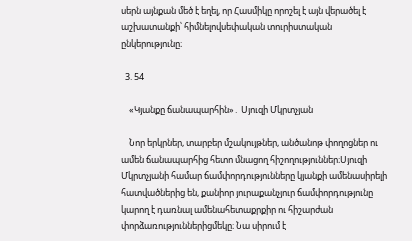սերն այնքան մեծ է եղել, որ Հասմիկը որոշել է այն վերածել է աշխատանքի՝ հիմնելովսեփական տուրիստական ընկերությունը։

  3. 54

    «Կյանքը ճանապարհին»․ Սյուզի Մկրտչյան

    Նոր երկրներ, տարբեր մշակույթներ, անծանոթ փողոցներ ու ամեն ճանապարհից հետո մնացող հիշողություններ։Սյուզի Մկրտչյանի համար ճամփորդությունները կյանքի ամենասիրելի հատվածներից են, քանիոր յուրաքանչյուր ճամփորդությունը կարող է դառնալ ամենահետաքրքիր ու հիշարժան փորձառություններիցմեկը։ Նա սիրում է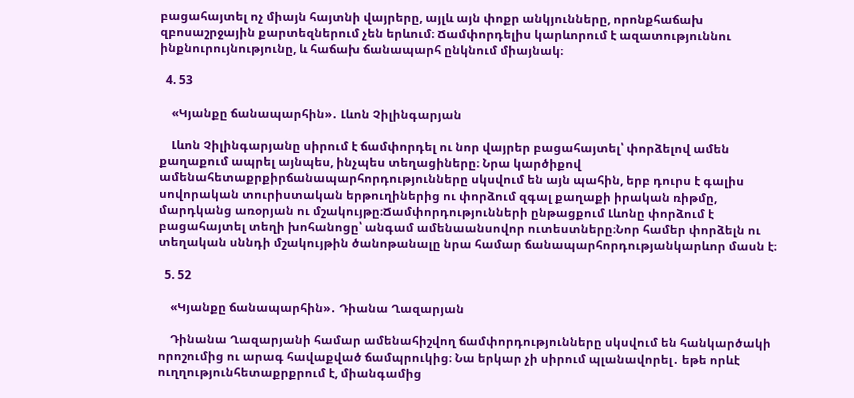բացահայտել ոչ միայն հայտնի վայրերը, այլև այն փոքր անկյունները, որոնքհաճախ զբոսաշրջային քարտեզներում չեն երևում։ Ճամփորդելիս կարևորում է ազատություննու ինքնուրույնությունը, և հաճախ ճանապարհ ընկնում միայնակ։

  4. 53

    «Կյանքը ճանապարհին»․ Լևոն Չիլինգարյան

    Լևոն Չիլինգարյանը սիրում է ճամփորդել ու նոր վայրեր բացահայտել՝ փորձելով ամեն քաղաքում ապրել այնպես, ինչպես տեղացիները։ Նրա կարծիքով ամենահետաքրքիրճանապարհորդությունները սկսվում են այն պահին, երբ դուրս է գալիս սովորական տուրիստական երթուղիներից ու փորձում զգալ քաղաքի իրական ռիթմը, մարդկանց առօրյան ու մշակույթը։Ճամփորդությունների ընթացքում Լևոնը փորձում է բացահայտել տեղի խոհանոցը՝ անգամ ամենաանսովոր ուտեստները։Նոր համեր փորձելն ու տեղական սննդի մշակույթին ծանոթանալը նրա համար ճանապարհորդությանկարևոր մասն է։

  5. 52

    «Կյանքը ճանապարհին»․ Դիանա Ղազարյան

    Դինանա Ղազարյանի համար ամենահիշվող ճամփորդությունները սկսվում են հանկարծակի որոշումից ու արագ հավաքված ճամպրուկից։ Նա երկար չի սիրում պլանավորել․ եթե որևէ ուղղությունհետաքրքրում է, միանգամից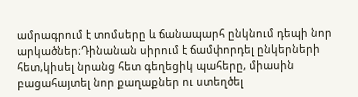ամրագրում է տոմսերը և ճանապարհ ընկնում դեպի նոր արկածներ։Դինանան սիրում է ճամփորդել ընկերների հետ,կիսել նրանց հետ գեղեցիկ պահերը, միասին բացահայտել նոր քաղաքներ ու ստեղծել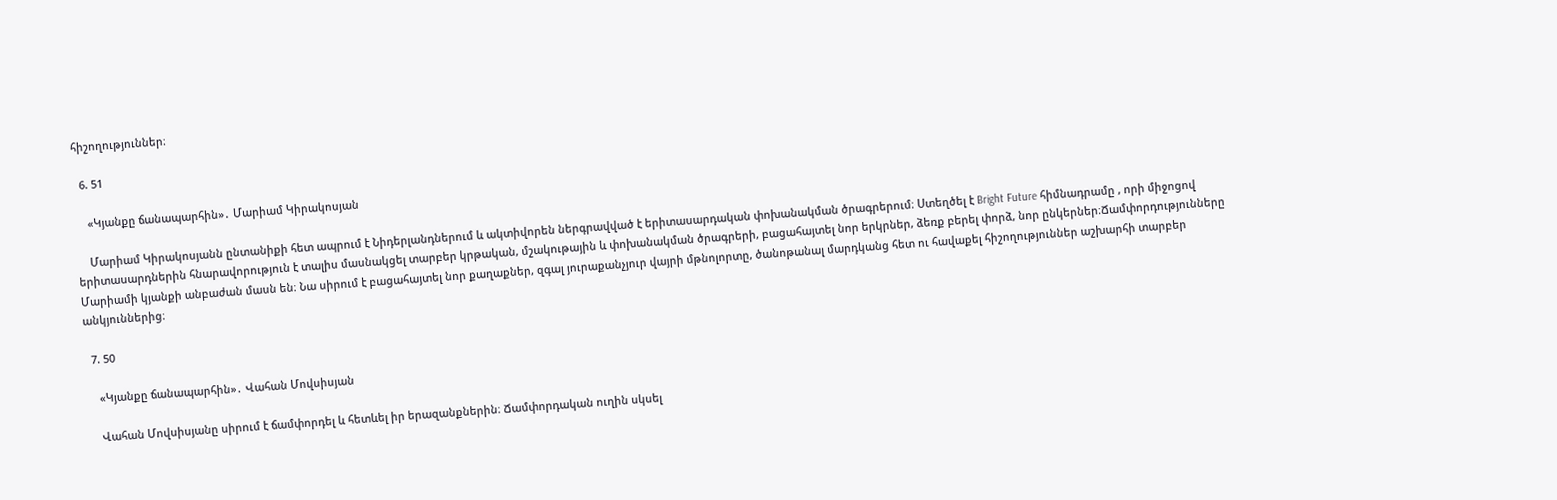հիշողություններ։

  6. 51

    «Կյանքը ճանապարհին»․ Մարիամ Կիրակոսյան

    Մարիամ Կիրակոսյանն ընտանիքի հետ ապրում է Նիդերլանդներում և ակտիվորեն ներգրավված է երիտասարդական փոխանակման ծրագրերում։ Ստեղծել է Bright Future հիմնադրամը , որի միջոցով երիտասարդներին հնարավորություն է տալիս մասնակցել տարբեր կրթական, մշակութային և փոխանակման ծրագրերի, բացահայտել նոր երկրներ, ձեռք բերել փորձ, նոր ընկերներ։Ճամփորդությունները Մարիամի կյանքի անբաժան մասն են։ Նա սիրում է բացահայտել նոր քաղաքներ, զգալ յուրաքանչյուր վայրի մթնոլորտը, ծանոթանալ մարդկանց հետ ու հավաքել հիշողություններ աշխարհի տարբեր անկյուններից։

  7. 50

    «Կյանքը ճանապարհին»․ Վահան Մովսիսյան

    Վահան Մովսիսյանը սիրում է ճամփորդել և հետևել իր երազանքներին։ Ճամփորդական ուղին սկսել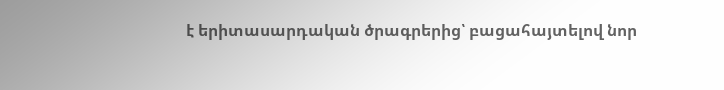է երիտասարդական ծրագրերից՝ բացահայտելով նոր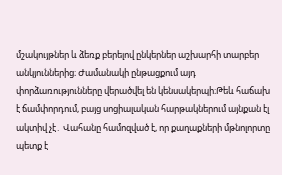մշակույթներ և ձեռք բերելով ընկերներ աշխարհի տարբեր անկյուններից։ Ժամանակի ընթացքում այդ փորձառությունները վերածվել են կենսակերպի։Թեև հաճախ է ճամփորդում, բայց սոցիալական հարթակներում այնքան էլ ակտիվ չէ․ Վահանը համոզված է, որ քաղաքների մթնոլորտը պետք է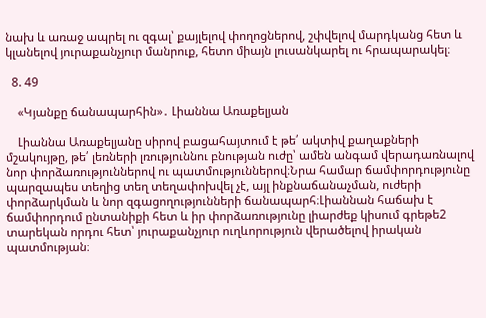նախ և առաջ ապրել ու զգալ՝ քայլելով փողոցներով, շփվելով մարդկանց հետ և կլանելով յուրաքանչյուր մանրուք, հետո միայն լուսանկարել ու հրապարակել։

  8. 49

    «Կյանքը ճանապարհին»․ Լիաննա Առաքելյան

    Լիաննա Առաքելյանը սիրով բացահայտում է թե՛ ակտիվ քաղաքների մշակույթը, թե՛ լեռների լռություննու բնության ուժը՝ ամեն անգամ վերադառնալով նոր փորձառություններով ու պատմություններով։Նրա համար ճամփորդությունը պարզապես տեղից տեղ տեղափոխվել չէ, այլ ինքնաճանաչման, ուժերի փորձարկման և նոր զգացողությունների ճանապարհ։Լիաննան հաճախ է ճամփորդում ընտանիքի հետ և իր փորձառությունը լիարժեք կիսում գրեթե2 տարեկան որդու հետ՝ յուրաքանչյուր ուղևորություն վերածելով իրական պատմության։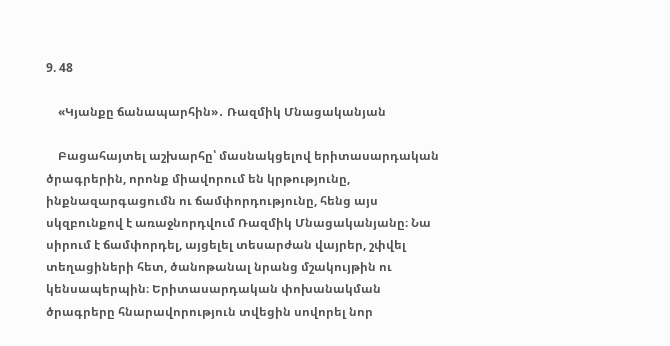9. 48

    «Կյանքը ճանապարհին»․ Ռազմիկ Մնացականյան

    Բացահայտել աշխարհը՝ մասնակցելով երիտասարդական ծրագրերին, որոնք միավորում են կրթությունը, ինքնազարգացումն ու ճամփորդությունը, հենց այս սկզբունքով է առաջնորդվում Ռազմիկ Մնացականյանը։ Նա  սիրում է ճամփորդել, այցելել տեսարժան վայրեր, շփվել տեղացիների հետ, ծանոթանալ նրանց մշակույթին ու կենսապերպին։ Երիտասարդական փոխանակման ծրագրերը հնարավորություն տվեցին սովորել նոր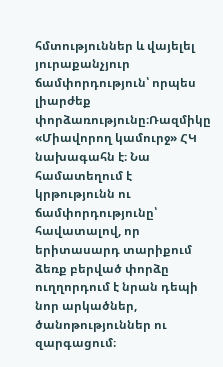հմտություններ և վայելել յուրաքանչյուր ճամփորդություն՝ որպես  լիարժեք փորձառությունը։Ռազմիկը «Միավորող կամուրջ» ՀԿ նախագահն է։ Նա համատեղում է կրթությունն ու ճամփորդությունը՝ հավատալով, որ երիտասարդ տարիքում ձեռք բերված փորձը ուղղորդում է նրան դեպի նոր արկածներ, ծանոթություններ ու զարգացում։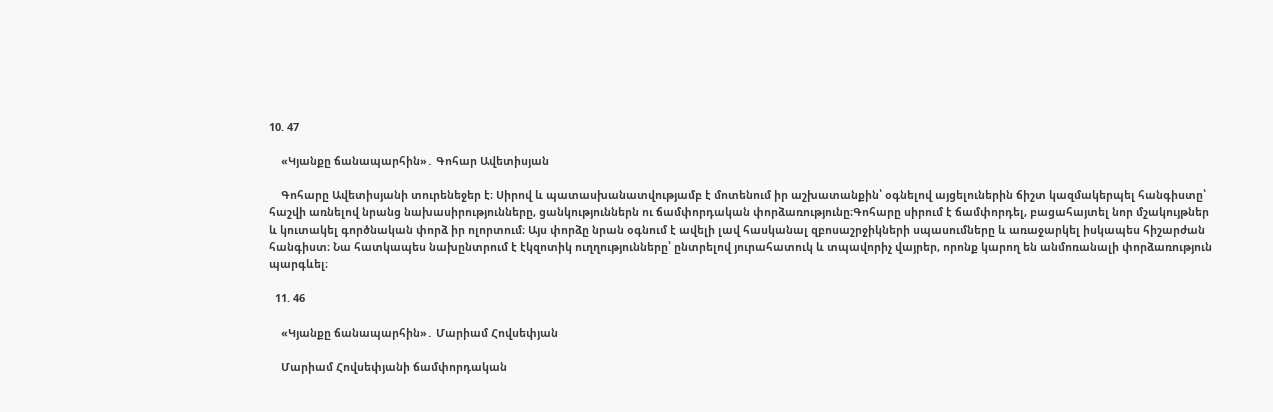10. 47

    «Կյանքը ճանապարհին»․ Գոհար Ավետիսյան

    Գոհարը Ավետիսյանի տուրենեջեր է։ Սիրով և պատասխանատվությամբ է մոտենում իր աշխատանքին՝ օգնելով այցելուներին ճիշտ կազմակերպել հանգիստը՝ հաշվի առնելով նրանց նախասիրությունները, ցանկություններն ու ճամփորդական փորձառությունը։Գոհարը սիրում է ճամփորդել, բացահայտել նոր մշակույթներ և կուտակել գործնական փորձ իր ոլորտում։ Այս փորձը նրան օգնում է ավելի լավ հասկանալ զբոսաշրջիկների սպասումները և առաջարկել իսկապես հիշարժան հանգիստ։ Նա հատկապես նախընտրում է էկզոտիկ ուղղությունները՝ ընտրելով յուրահատուկ և տպավորիչ վայրեր, որոնք կարող են անմոռանալի փորձառություն պարգևել։

  11. 46

    «Կյանքը ճանապարհին»․ Մարիամ Հովսեփյան

    Մարիամ Հովսեփյանի ճամփորդական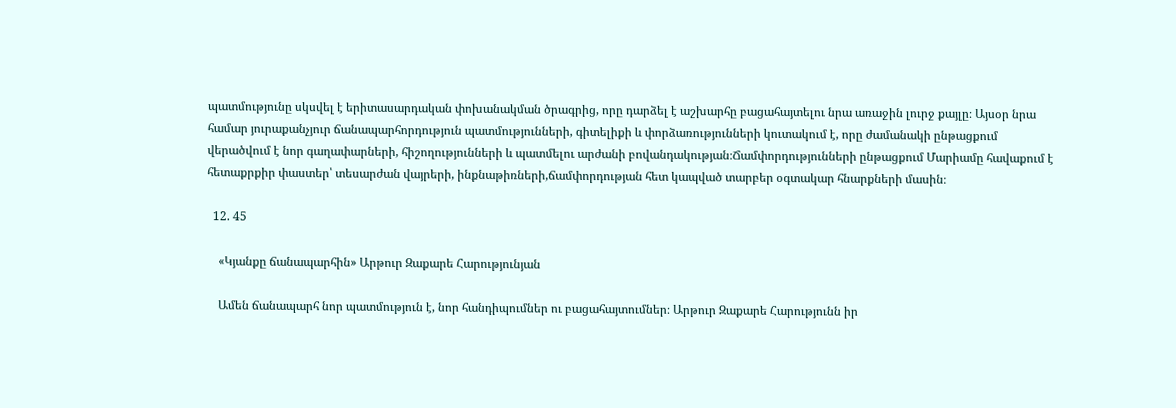պատմությունը սկսվել է երիտասարդական փոխանակման ծրագրից, որը դարձել է աշխարհը բացահայտելու նրա առաջին լուրջ քայլը։ Այսօր նրա համար յուրաքանչյուր ճանապարհորդություն պատմությունների, գիտելիքի և փորձառությունների կուտակում է, որը ժամանակի ընթացքում վերածվում է նոր գաղափարների, հիշողությունների և պատմելու արժանի բովանդակության։Ճամփորդությունների ընթացքում Մարիամը հավաքում է հետաքրքիր փաստեր՝ տեսարժան վայրերի, ինքնաթիռների,ճամփորդության հետ կապված տարբեր օգտակար հնարքների մասին։

  12. 45

    «Կյանքը ճանապարհին» Արթուր Զաքարե Հարությունյան

    Ամեն ճանապարհ նոր պատմություն է, նոր հանդիպումներ ու բացահայտումներ։ Արթուր Զաքարե Հարությունն իր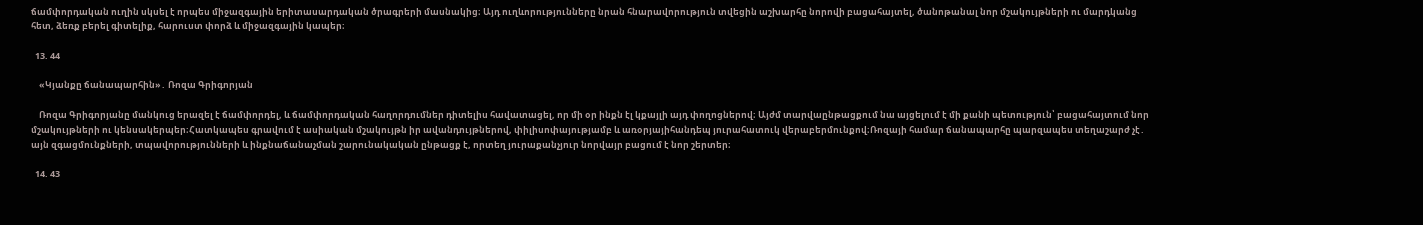ճամփորդական ուղին սկսել է որպես միջազգային երիտասարդական ծրագրերի մասնակից։ Այդ ուղևորությունները նրան հնարավորություն տվեցին աշխարհը նորովի բացահայտել, ծանոթանալ նոր մշակույթների ու մարդկանց հետ, ձեռք բերել գիտելիք, հարուստ փորձ և միջազգային կապեր։

  13. 44

    «Կյանքը ճանապարհին»․ Ռոզա Գրիգորյան

    Ռոզա Գրիգորյանը մանկուց երազել է ճամփորդել, և ճամփորդական հաղորդումներ դիտելիս հավատացել, որ մի օր ինքն էլ կքայլի այդ փողոցներով։ Այժմ տարվաընթացքում նա այցելում է մի քանի պետություն՝ բացահայտում նոր մշակույթների ու կենսակերպեր։Հատկապես գրավում է ասիական մշակույթն իր ավանդույթներով, փիլիսոփայությամբ և առօրյայիհանդեպ յուրահատուկ վերաբերմունքով։Ռոզայի համար ճանապարհը պարզապես տեղաշարժ չէ․ այն զգացմունքների, տպավորությունների և ինքնաճանաչման շարունակական ընթացք է, որտեղ յուրաքանչյուր նորվայր բացում է նոր շերտեր։

  14. 43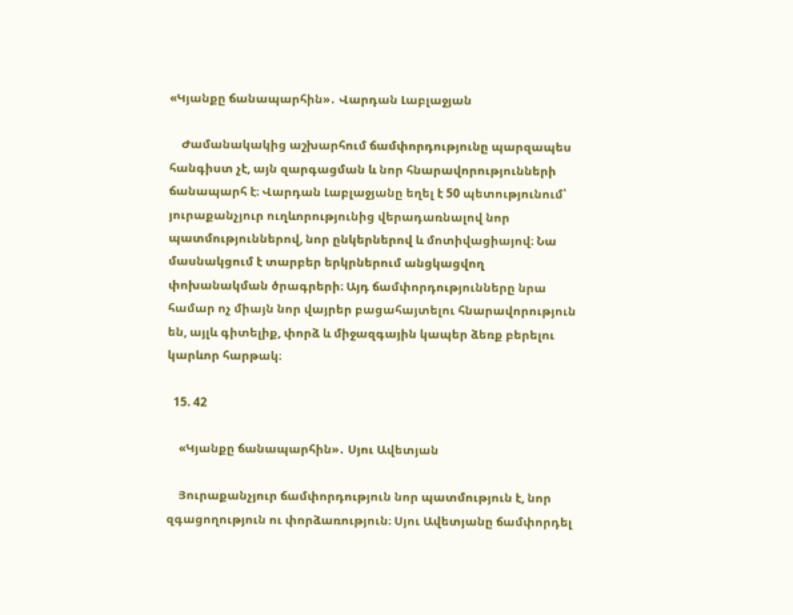«Կյանքը ճանապարհին»․ Վարդան Լաբլաջյան

    Ժամանակակից աշխարհում ճամփորդությունը պարզապես հանգիստ չէ, այն զարգացման և նոր հնարավորությունների ճանապարհ է։ Վարդան Լաբլաջյանը եղել է 50 պետությունում՝ յուրաքանչյուր ուղևորությունից վերադառնալով նոր պատմություններով, նոր ընկերներով և մոտիվացիայով։ Նա մասնակցում է տարբեր երկրներում անցկացվող փոխանակման ծրագրերի։ Այդ ճամփորդությունները նրա համար ոչ միայն նոր վայրեր բացահայտելու հնարավորություն են, այլև գիտելիք, փորձ և միջազգային կապեր ձեռք բերելու կարևոր հարթակ։

  15. 42

    «Կյանքը ճանապարհին»․ Սյու Ավետյան

    Յուրաքանչյուր ճամփորդություն նոր պատմություն է, նոր զգացողություն ու փորձառություն։ Սյու Ավետյանը ճամփորդել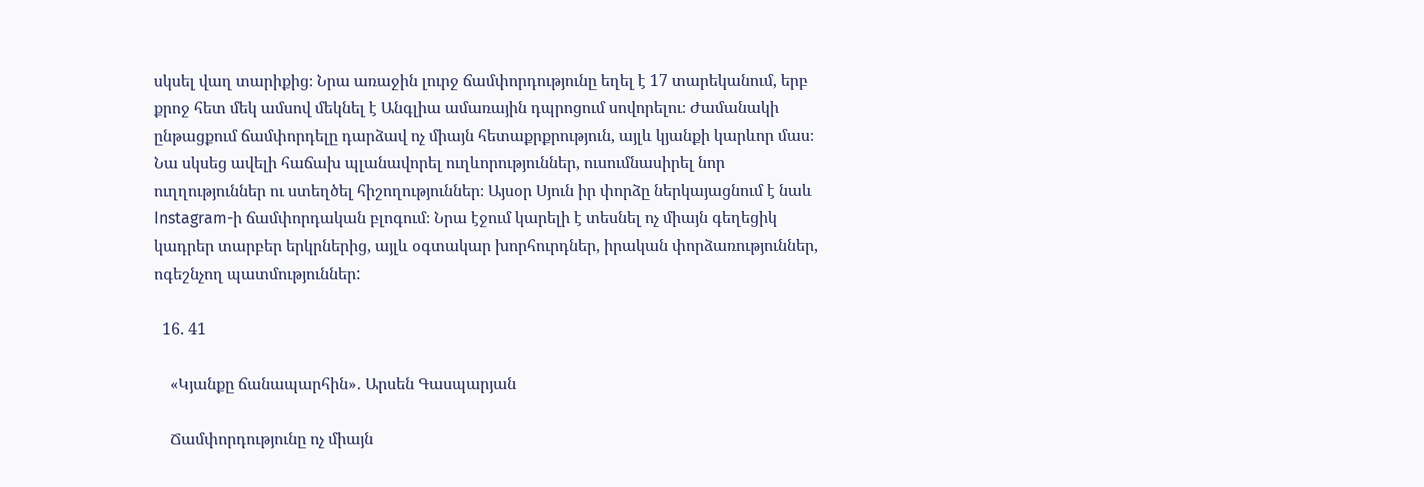սկսել վաղ տարիքից։ Նրա առաջին լուրջ ճամփորդությունը եղել է 17 տարեկանում, երբ քրոջ հետ մեկ ամսով մեկնել է Անգլիա ամառային դպրոցում սովորելու։ Ժամանակի ընթացքում ճամփորդելը դարձավ ոչ միայն հետաքրքրություն, այլև կյանքի կարևոր մաս։ Նա սկսեց ավելի հաճախ պլանավորել ուղևորություններ, ուսումնասիրել նոր ուղղություններ ու ստեղծել հիշողություններ։ Այսօր Սյուն իր փորձը ներկայացնում է նաև Instagram-ի ճամփորդական բլոգում։ Նրա էջում կարելի է տեսնել ոչ միայն գեղեցիկ կադրեր տարբեր երկրներից, այլև օգտակար խորհուրդներ, իրական փորձառություններ, ոգեշնչող պատմություններ:

  16. 41

    «Կյանքը ճանապարհին»․ Արսեն Գասպարյան

    Ճամփորդությունը ոչ միայն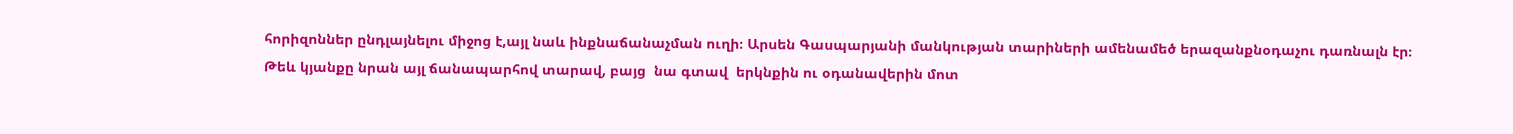հորիզոններ ընդլայնելու միջոց է,այլ նաև ինքնաճանաչման ուղի։ Արսեն Գասպարյանի մանկության տարիների ամենամեծ երազանքնօդաչու դառնալն էր։ Թեև կյանքը նրան այլ ճանապարհով տարավ, բայց  նա գտավ  երկնքին ու օդանավերին մոտ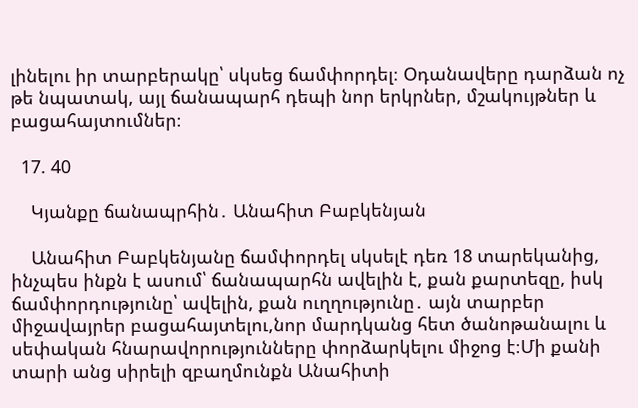լինելու իր տարբերակը՝ սկսեց ճամփորդել։ Օդանավերը դարձան ոչ թե նպատակ, այլ ճանապարհ դեպի նոր երկրներ, մշակույթներ և բացահայտումներ։

  17. 40

    Կյանքը ճանապրհին․ Անահիտ Բաբկենյան

    Անահիտ Բաբկենյանը ճամփորդել սկսելէ դեռ 18 տարեկանից, ինչպես ինքն է ասում՝ ճանապարհն ավելին է, քան քարտեզը, իսկ  ճամփորդությունը՝ ավելին, քան ուղղությունը․ այն տարբեր միջավայրեր բացահայտելու,նոր մարդկանց հետ ծանոթանալու և սեփական հնարավորությունները փորձարկելու միջոց է։Մի քանի տարի անց սիրելի զբաղմունքն Անահիտի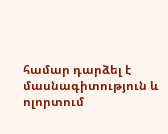համար դարձել է  մասնագիտություն և ոլորտում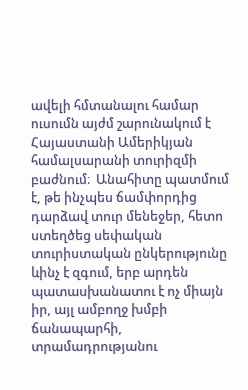ավելի հմտանալու համար ուսումն այժմ շարունակում է Հայաստանի Ամերիկյան համալսարանի տուրիզմի բաժնում։  Անահիտը պատմում է, թե ինչպես ճամփորդից դարձավ տուր մենեջեր, հետո ստեղծեց սեփական տուրիստական ընկերությունը ևինչ է զգում, երբ արդեն պատասխանատու է ոչ միայն իր, այլ ամբողջ խմբի ճանապարհի, տրամադրությանու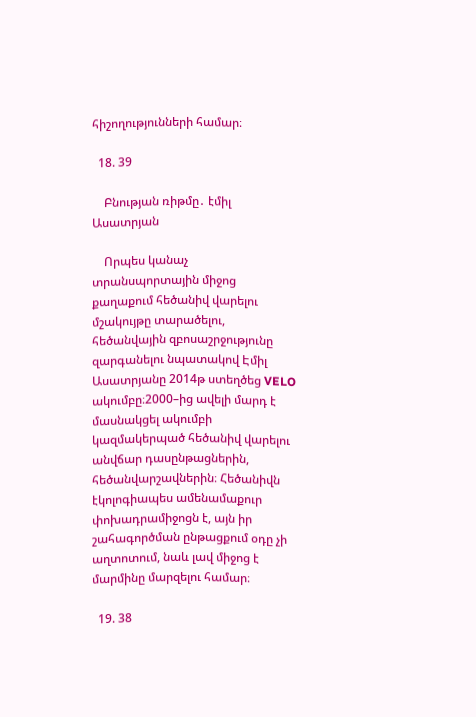հիշողությունների համար։

  18. 39

    Բնության ռիթմը․ էմիլ Ասատրյան

    Որպես կանաչ տրանսպորտային միջոց քաղաքում հեծանիվ վարելու մշակույթը տարածելու, հեծանվային զբոսաշրջությունը զարգանելու նպատակով Էմիլ Ասատրյանը 2014թ ստեղծեց VELO ակումբը։2000–ից ավելի մարդ է մասնակցել ակումբի կազմակերպած հեծանիվ վարելու անվճար դասընթացներին, հեծանվարշավներին։ Հեծանիվն էկոլոգիապես ամենամաքուր փոխադրամիջոցն է, այն իր շահագործման ընթացքում օդը չի աղտոտում, նաև լավ միջոց է մարմինը մարզելու համար։

  19. 38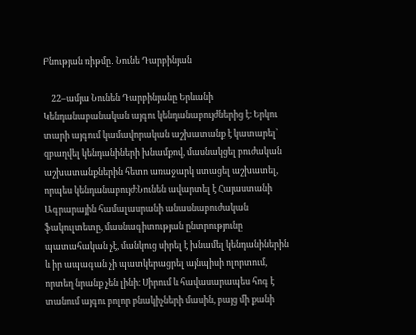Բնության ռիթմը․ Նունե Դարբինյան

    22–ամյա Նունեն Դարբինյանը Երևանի Կենդանաբանական այգու կենդանաբույժներից է։ Երկու տարի այգում կամավորական աշխատանք է կատարել՝ զբաղվել կենդանիների խնամքով, մասնակցել բուժական աշխատանքներին հետո առաջարկ ստացել աշխատել, որպես կենդանաբույժ։Նունեն ավարտել է Հայաստանի Ագրարային համալասրանի անասնաբուժական ֆակուլտետը, մասնագիտության ընտրությունը պատահական չէ, մանկուց սիրել է խնամել կենդանիներին և իր ապագան չի պատկերացրել այնպիսի ոլորտում, որտեղ նրանք չեն լինի։ Սիրում և հավասարապես հոգ է տանում այգու բոլոր բնակիչների մասին, բայց մի քանի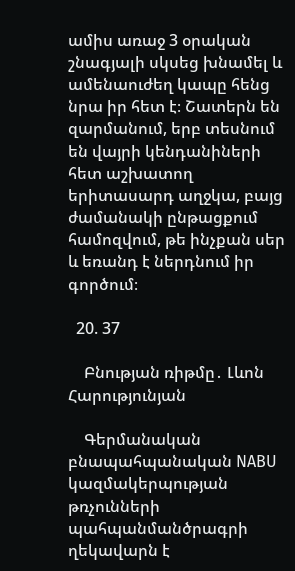ամիս առաջ 3 օրական շնագյալի սկսեց խնամել և ամենաուժեղ կապը հենց նրա իր հետ է։ Շատերն են զարմանում, երբ տեսնում են վայրի կենդանիների հետ աշխատող երիտասարդ աղջկա, բայց ժամանակի ընթացքում համոզվում, թե ինչքան սեր և եռանդ է ներդնում իր գործում։

  20. 37

    Բնության ռիթմը․ Լևոն Հարությունյան

    Գերմանական բնապահպանական NABU կազմակերպության թռչունների պահպանմանծրագրի ղեկավարն է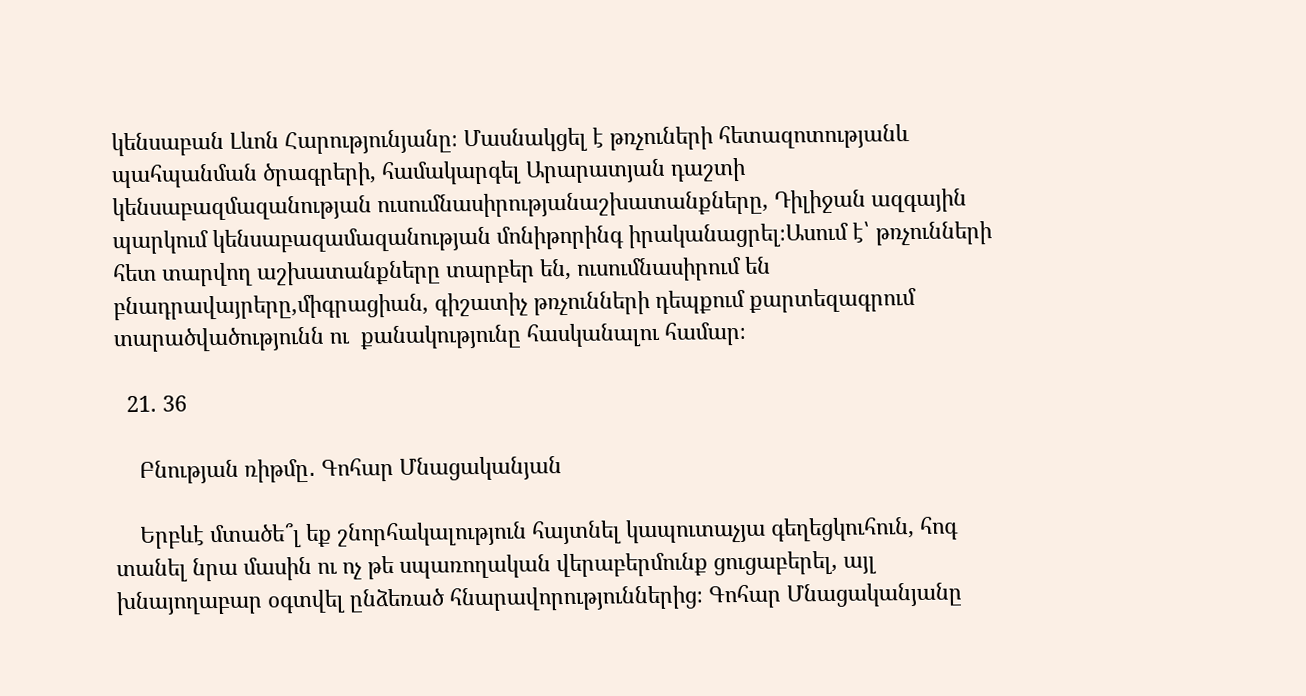կենսաբան Լևոն Հարությունյանը։ Մասնակցել է թռչուների հետազոտությանև պահպանման ծրագրերի, համակարգել Արարատյան դաշտի կենսաբազմազանության ուսումնասիրությանաշխատանքները, Դիլիջան ազգային պարկում կենսաբազամազանության մոնիթորինգ իրականացրել։Ասում է՝ թռչունների հետ տարվող աշխատանքները տարբեր են, ուսումնասիրում են բնադրավայրերը,միգրացիան, գիշատիչ թռչունների դեպքում քարտեզագրում տարածվածությունն ու  քանակությունը հասկանալու համար։

  21. 36

    Բնության ռիթմը․ Գոհար Մնացականյան

    Երբևէ մտածե՞լ եք շնորհակալություն հայտնել կապուտաչյա գեղեցկուհուն, հոգ տանել նրա մասին ու ոչ թե սպառողական վերաբերմունք ցուցաբերել, այլ խնայողաբար օգտվել ընձեռած հնարավորություններից։ Գոհար Մնացականյանը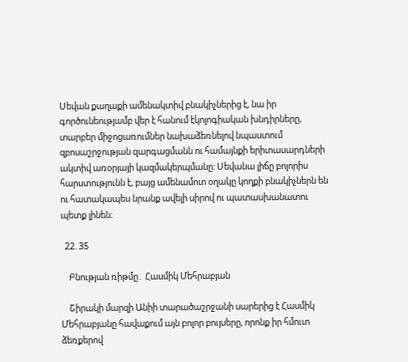Սեվան քաղաքի ամենակտիվ բնակիչներից է, նա իր գործունեությամբ վեր է հանում էկոլոգիական խնդիրները, տարբեր միջոցառումներ նախաձեռնելով նպաստում զբոսաշրջության զարգացմանն ու համայնքի երիտասարդների ակտիվ առօրյայի կազմակերպմանը: Սեվանա լիճը բոլորիս հարստությունն է, բայց ամենամոտ օղակը կողքի բնակիչներն են ու հատակապես նրանք ավելի սիրով ու պատասխանատու պետք լինեն։

  22. 35

    Բնության ռիթմը․ Հասմիկ Մեհրաբյան

    Շիրակի մարզի Անիի տարածաշրջանի սարերից է Հասմիկ Մեհրաբյանը հավաքում այն բոլոր բույսերը, որոնք իր հմուտ ձեռքերով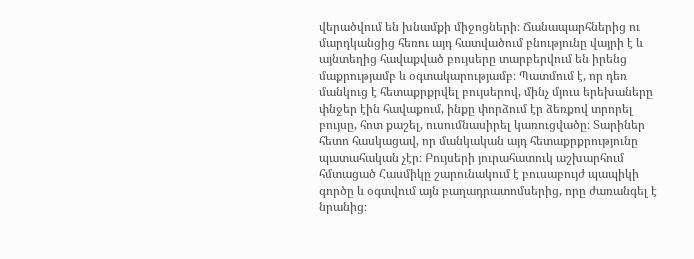վերածվում են խնամքի միջոցների։ Ճանապարհներից ու մարդկանցից հեռու այդ հատվածում բնությունը վայրի է և այնտեղից հավաքված բույսերը տարբերվում են իրենց մաքրությամբ և օգտակարությամբ։ Պատմում է, որ դեռ մանկուց է հետաքրքրվել բույսերով, մինչ մյուս երեխաները փնջեր էին հավաքում, ինքը փորձում էր ձեռքով տրորել բույսը, հոտ քաշել, ուսումնասիրել կառուցվածը։ Տարիներ հետո հասկացավ, որ մանկական այդ հետաքրքրությունը պատահական չէր։ Բույսերի յուրահատուկ աշխարհում հմտացած Հասմիկը շարունակում է բուսաբույժ պապիկի գործը և օգտվում այն բաղադրատոմսերից, որը ժառանգել է նրանից։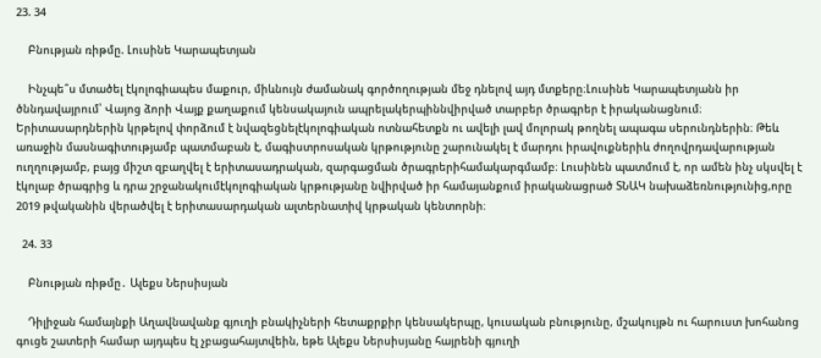23. 34

    Բնության ռիթմը. Լուսինե Կարապետյան

    Ինչպե՞ս մտածել էկոլոգիապես մաքուր, միևնույն ժամանակ գործողության մեջ դնելով այդ մտքերը։Լուսինե Կարապետյանն իր ծննդավայրում՝ Վայոց ձորի Վայք քաղաքում կենսակայուն ապրելակերպիննվիրված տարբեր ծրագրեր է իրականացնում։ Երիտասարդներին կրթելով փորձում է նվազեցնելէկոլոգիական ոտնահետքն ու ավելի լավ մոլորակ թողնել ապագա սերունդներին։ Թեև առաջին մասնագիտությամբ պատմաբան է, մագիստրոսական կրթությունը շարունակել է մարդու իրավուքներիև ժողովրդավարության ուղղությամբ, բայց միշտ զբաղվել է երիտասադրական, զարգացման ծրագրերիհամակարգմամբ։ Լուսինեն պատմում է, որ ամեն ինչ սկսվել է էկոլաբ ծրագրից և դրա շրջանակումէկոլոգիական կրթությանը նվիրված իր համայանքում իրականացրած ՏՆԱԿ նախաձեռնությունից,որը 2019 թվականին վերածվել է երիտասարդական ալտերնատիվ կրթական կենտորնի։

  24. 33

    Բնության ռիթմը․ Ալեքս Ներսիսյան

    Դիլիջան համայնքի Աղավնավանք գյուղի բնակիչների հետաքրքիր կենսակերպը, կուսական բնությունը, մշակույթն ու հարուստ խոհանոց գուցե շատերի համար այդպես էլ չբացահայտվեին, եթե Ալեքս Ներսիսյանը հայրենի գյուղի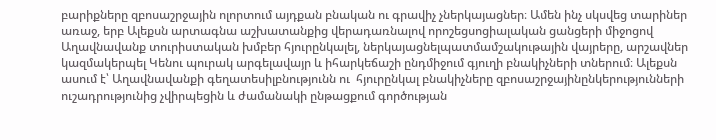բարիքները զբոսաշրջային ոլորտում այդքան բնական ու գրավիչ չներկայացներ։ Ամեն ինչ սկսվեց տարիներ առաջ, երբ Ալեքսն արտագնա աշխատանքից վերադառնալով որոշեցսոցիալական ցանցերի միջոցով Աղավնավանք տուրիստական խմբեր հյուրընկալել, ներկայացնելպատմամշակութային վայրերը, արշավներ կազմակերպել Կենու պուրակ արգելավայր և իհարկեճաշի ընդմիջում գյուղի բնակիչների տներում։ Ալեքսն ասում է՝ Աղավնավանքի գեղատեսիլբնությունն ու  հյուրընկալ բնակիչները զբոսաշրջայինընկերությունների ուշադրությունից չվիրպեցին և ժամանակի ընթացքում գործության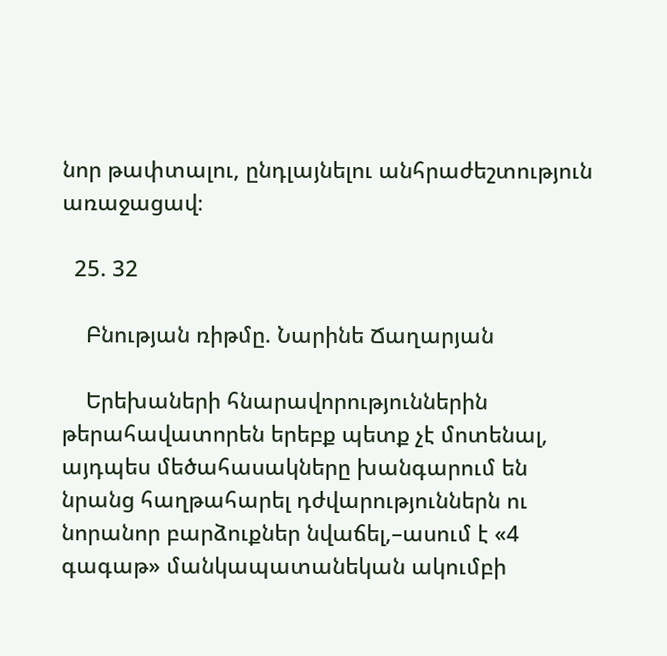նոր թափտալու, ընդլայնելու անհրաժեշտություն առաջացավ։

  25. 32

    Բնության ռիթմը. Նարինե Ճաղարյան

    Երեխաների հնարավորություններին թերահավատորեն երեբք պետք չէ մոտենալ, այդպես մեծահասակները խանգարում են նրանց հաղթահարել դժվարություններն ու նորանոր բարձուքներ նվաճել,–ասում է «4 գագաթ» մանկապատանեկան ակումբի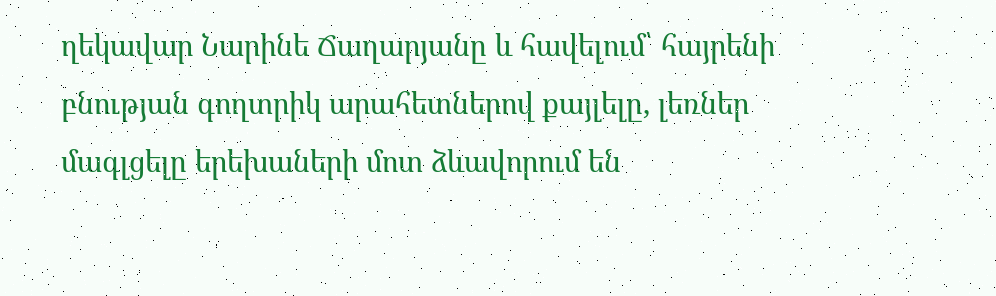ղեկավար Նարինե Ճաղարյանը և հավելում՝ հայրենի բնության գողտրիկ արահետներով քայլելը, լեռներ մագլցելը երեխաների մոտ ձևավորում են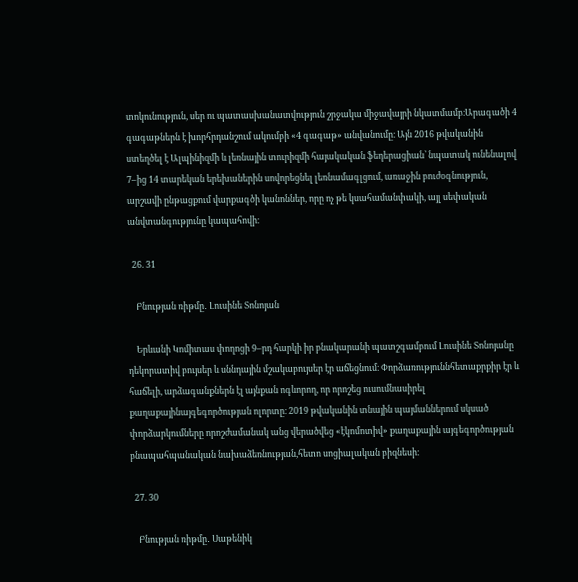տոկունություն, սեր ու պատասխանատվություն շրջակա միջավայրի նկատմամբ։Արագածի 4 գագաթներն է խորհրդանշում ակումբի «4 գագաթ» անվանումը։ Այն 2016 թվականին ստեղծել է Ալպինիզմի և լեռնային տուրիզմի հայակական ֆեդերացիան՝ նպատակ ունենալով 7–ից 14 տարեկան երեխաներին սովորեցնել լեռնամագլցում, առաջին բուժօգնություն, արշավի ընթացքում վարքագծի կանոններ, որը ոչ թե կսահամանփակի, այլ սեփական անվտանգությունը կապահովի։

  26. 31

    Բնության ռիթմը․ Լուսինե Տոնոյան

    Երևանի Կոմիտաս փողոցի 9–րդ հարկի իր բնակարանի պատշգամբում Լուսինե Տոնոյանը դեկորատիվ բույսեր և սննդային մշակաբույսեր էր աճեցնում։ Փորձառություննհետաքրքիր էր և հաճելի, արձագանքներն էլ այնքան ոգևորող, որ որոշեց ուսումնասիրել քաղաքայինայգեգործության ոլորտը։ 2019 թվականին տնային պայմաններում սկսած փորձարկումները որոշժամանակ անց վերածվեց «էկոմոտիվ» քաղաքային այգեգործության բնապահպանական նախաձեռնության,հետո սոցիալական բիզնեսի։

  27. 30

    Բնության ռիթմը․ Սաթենիկ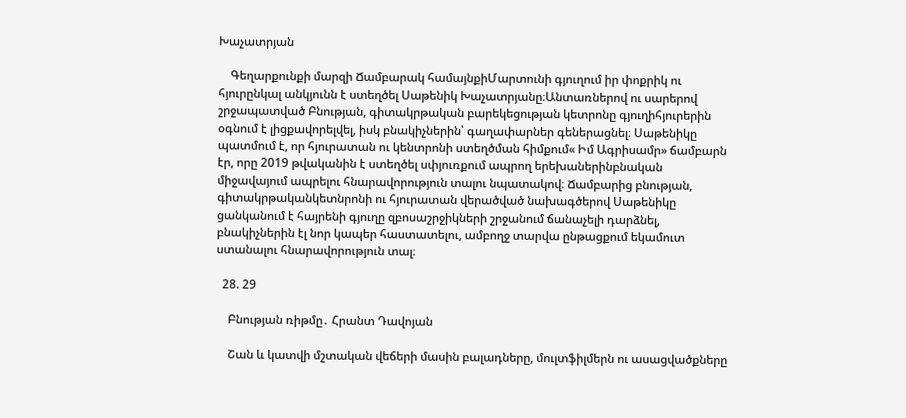Խաչատրյան

    Գեղարքունքի մարզի Ճամբարակ համայնքիՄարտունի գյուղում իր փոքրիկ ու հյուրընկալ անկյունն է ստեղծել Սաթենիկ Խաչատրյանը։Անտառներով ու սարերով շրջապատված Բնության, գիտակրթական բարեկեցության կետրոնը գյուղիհյուրերին օգնում է լիցքավորելվել, իսկ բնակիչներին՝ գաղափարներ գեներացնել։ Սաթենիկը պատմում է, որ հյուրատան ու կենտրոնի ստեղծման հիմքում« Իմ Ագրիսամր» ճամբարն էր, որը 2019 թվականին է ստեղծել սփյուռքում ապրող երեխաներինբնական միջավայում ապրելու հնարավորություն տալու նպատակով։ Ճամբարից բնության, գիտակրթականկետնրոնի ու հյուրատան վերածված նախագծերով Սաթենիկը ցանկանում է հայրենի գյուղը զբոսաշրջիկների շրջանում ճանաչելի դարձնել, բնակիչներին էլ նոր կապեր հաստատելու, ամբողջ տարվա ընթացքում եկամուտ ստանալու հնարավորություն տալ։

  28. 29

    Բնության ռիթմը․ Հրանտ Դավոյան

    Շան և կատվի մշտական վեճերի մասին բալադները, մուլտֆիլմերն ու ասացվածքները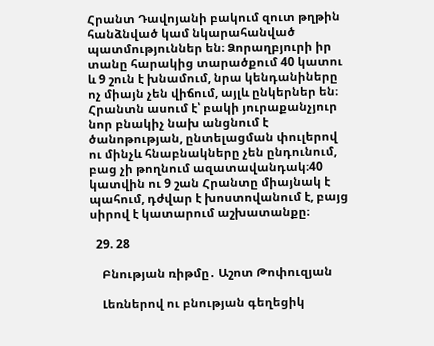Հրանտ Դավոյանի բակում զուտ թղթին հանձնված կամ նկարահանված պատմություններ են։ Ձորաղբյուրի իր տանը հարակից տարածքում 40 կատու և 9 շուն է խնամում, նրա կենդանիները ոչ միայն չեն վիճում, այլև ընկերներ են։ Հրանտն ասում է՝ բակի յուրաքանչյուր նոր բնակիչ նախ անցնում է ծանոթության, ընտելացման փուլերով ու մինչև հնաբնակները չեն ընդունում, բաց չի թողնում ազատավանդակ։40 կատվին ու 9 շան Հրանտը միայնակ է պահում, դժվար է խոստովանում է, բայց սիրով է կատարում աշխատանքը։

  29. 28

    Բնության ռիթմը․ Աշոտ Թոփուզյան

    Լեռներով ու բնության գեղեցիկ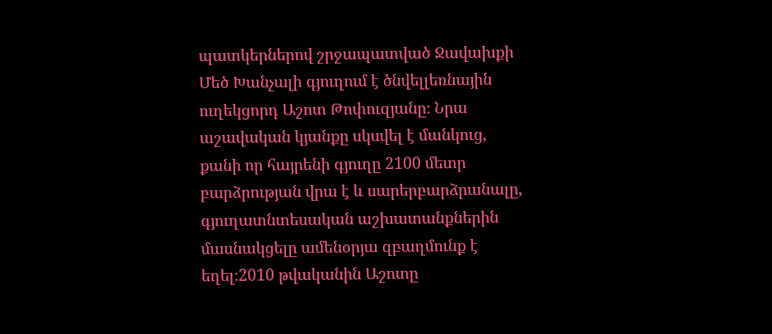պատկերներով շրջապատված Ջավախքի Մեծ Խանչալի գյուղում է ծնվելլեռնային ուղեկցորդ Աշոտ Թոփուզյանը։ Նրա աշավական կյանքը սկսվել է մանկուց, քանի որ հայրենի գյուղը 2100 մետր բարձրության վրա է և սարերբարձրանալը, գյուղատնտեսական աշխատանքներին մասնակցելը ամենօրյա զբաղմունք է եղել։2010 թվականին Աշոտը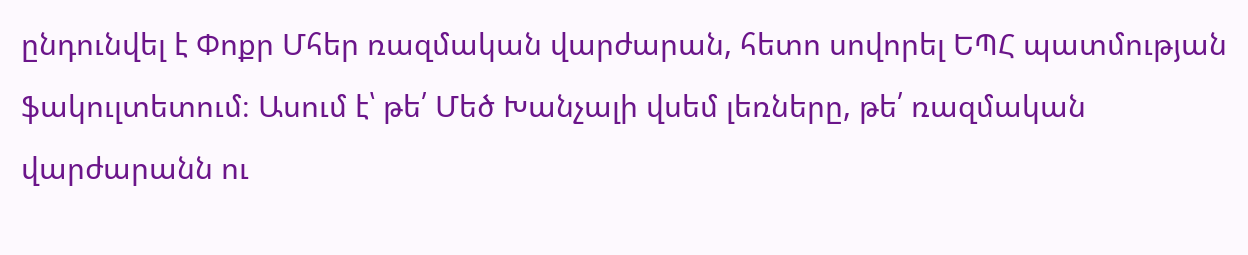ընդունվել է Փոքր Մհեր ռազմական վարժարան, հետո սովորել ԵՊՀ պատմության ֆակուլտետում։ Ասում է՝ թե՛ Մեծ Խանչալի վսեմ լեռները, թե՛ ռազմական վարժարանն ու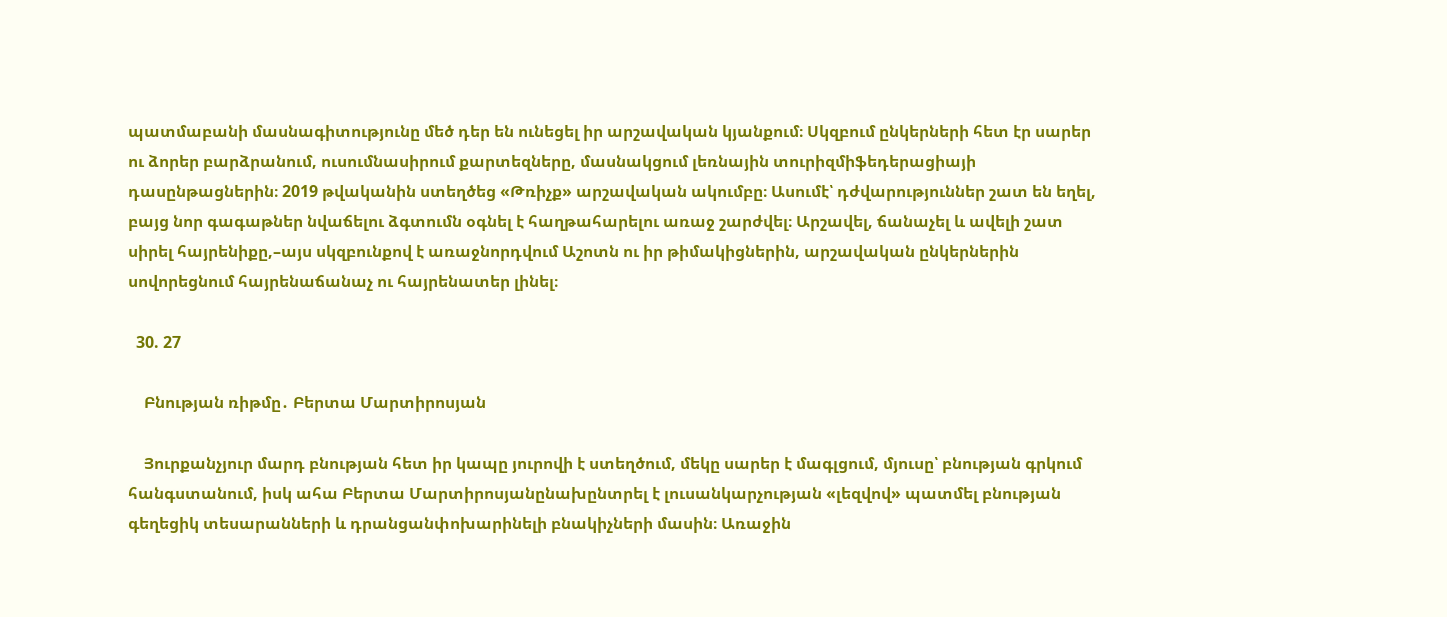պատմաբանի մասնագիտությունը մեծ դեր են ունեցել իր արշավական կյանքում։ Սկզբում ընկերների հետ էր սարեր ու ձորեր բարձրանում, ուսումնասիրում քարտեզները, մասնակցում լեռնային տուրիզմիֆեդերացիայի դասընթացներին։ 2019 թվականին ստեղծեց «Թռիչք» արշավական ակումբը։ Ասումէ՝ դժվարություններ շատ են եղել, բայց նոր գագաթներ նվաճելու ձգտումն օգնել է հաղթահարելու առաջ շարժվել։ Արշավել, ճանաչել և ավելի շատ սիրել հայրենիքը,–այս սկզբունքով է առաջնորդվում Աշոտն ու իր թիմակիցներին, արշավական ընկերներին սովորեցնում հայրենաճանաչ ու հայրենատեր լինել։

  30. 27

    Բնության ռիթմը․ Բերտա Մարտիրոսյան

    Յուրքանչյուր մարդ բնության հետ իր կապը յուրովի է ստեղծում, մեկը սարեր է մագլցում, մյուսը՝ բնության գրկում հանգստանում, իսկ ահա Բերտա Մարտիրոսյանընախընտրել է լուսանկարչության «լեզվով» պատմել բնության գեղեցիկ տեսարանների և դրանցանփոխարինելի բնակիչների մասին։ Առաջին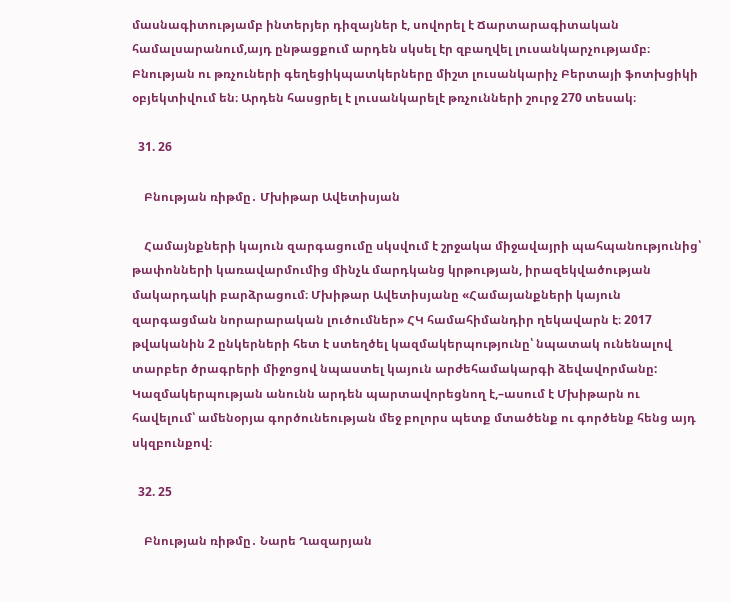մասնագիտությամբ ինտերյեր դիզայներ է, սովորել է Ճարտարագիտական համալսարանում,այդ ընթացքում արդեն սկսել էր զբաղվել լուսանկարչությամբ։ Բնության ու թռչուների գեղեցիկպատկերները միշտ լուսանկարիչ Բերտայի ֆոտխցիկի օբյեկտիվում են։ Արդեն հասցրել է լուսանկարելէ թռչունների շուրջ 270 տեսակ։

  31. 26

    Բնության ռիթմը․ Մխիթար Ավետիսյան

    Համայնքների կայուն զարգացումը սկսվում է շրջակա միջավայրի պահպանությունից՝ թափոնների կառավարմումից մինչև մարդկանց կրթության, իրազեկվածության մակարդակի բարձրացում։ Մխիթար Ավետիսյանը «Համայանքների կայուն զարգացման նորարարական լուծումներ» ՀԿ համահիմանդիր ղեկավարն է։ 2017 թվականին 2 ընկերների հետ է ստեղծել կազմակերպությունը՝ նպատակ ունենալով տարբեր ծրագրերի միջոցով նպաստել կայուն արժեհամակարգի ձեվավորմանը: Կազմակերպության անունն արդեն պարտավորեցնող է,–ասում է Մխիթարն ու հավելում՝ ամենօրյա գործունեության մեջ բոլորս պետք մտածենք ու գործենք հենց այդ սկզբունքով։

  32. 25

    Բնության ռիթմը․ Նարե Ղազարյան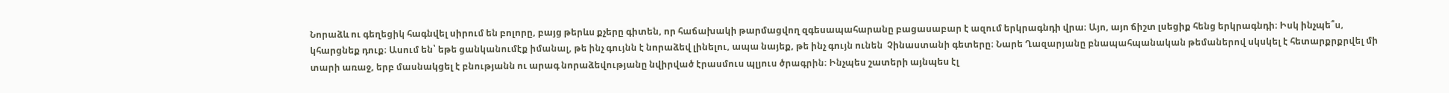Նորաձև ու գեղեցիկ հագնվել սիրում են բոլորը, բայց թերևս քչերը գիտեն, որ հաճախակի թարմացվող զգեսապահարանը բացասաբար է ազում երկրագնդի վրա։ Այո, այո ճիշտ լսեցիք հենց երկրագնդի։ Իսկ ինչպե՞ս, կհարցնեք դուք։ Ասում են՝ եթե ցանկանումէք իմանալ, թե ինչ գույնն է նորաձեվ լինելու, ապա նայեք, թե ինչ գույն ունեն  Չինաստանի գետերը։ Նարե Ղազարյանը բնապահպանական թեմաներով սկսկել է հետարքրքրվել մի տարի առաջ, երբ մասնակցել է բնությանն ու արագ նորաձեվությանը նվիրված էրասմուս պլյուս ծրագրին։ Ինչպես շատերի այնպես էլ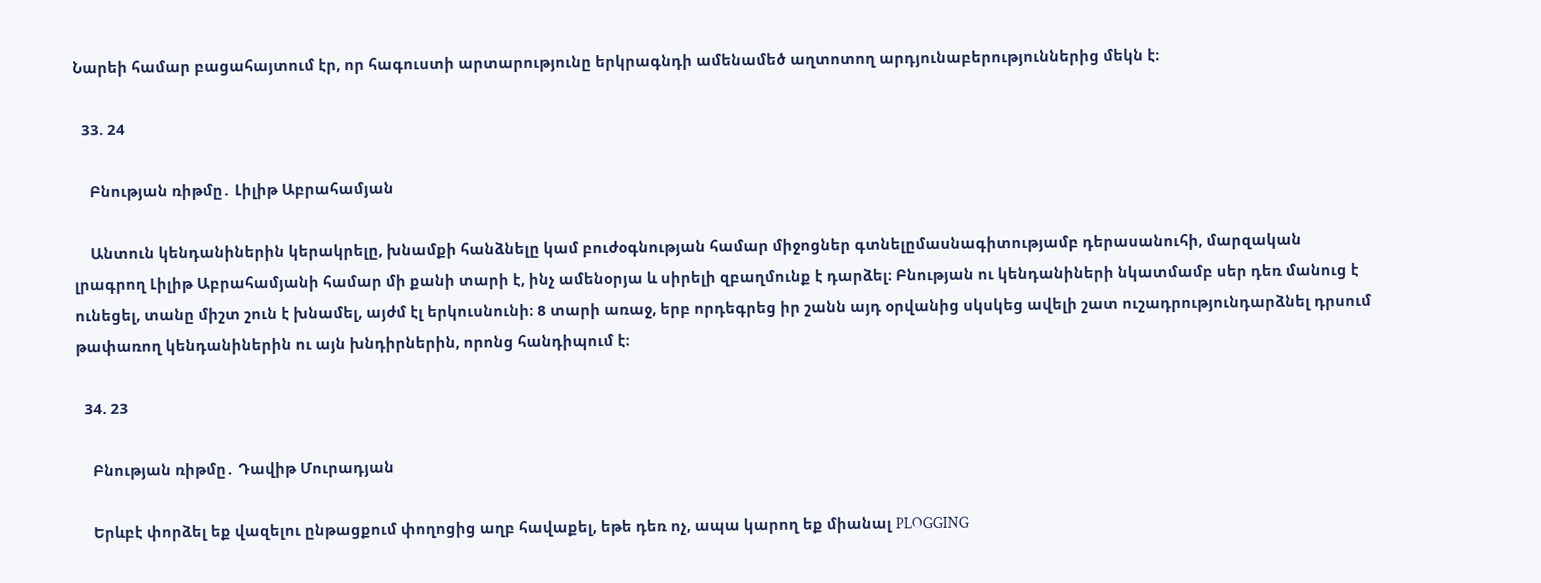Նարեի համար բացահայտում էր, որ հագուստի արտարությունը երկրագնդի ամենամեծ աղտոտող արդյունաբերություններից մեկն է։

  33. 24

    Բնության ռիթմը․ Լիլիթ Աբրահամյան

    Անտուն կենդանիներին կերակրելը, խնամքի հանձնելը կամ բուժօգնության համար միջոցներ գտնելըմասնագիտությամբ դերասանուհի, մարզական լրագրող Լիլիթ Աբրահամյանի համար մի քանի տարի է, ինչ ամենօրյա և սիրելի զբաղմունք է դարձել։ Բնության ու կենդանիների նկատմամբ սեր դեռ մանուց է ունեցել, տանը միշտ շուն է խնամել, այժմ էլ երկուսնունի։ 8 տարի առաջ, երբ որդեգրեց իր շանն այդ օրվանից սկսկեց ավելի շատ ուշադրությունդարձնել դրսում թափառող կենդանիներին ու այն խնդիրներին, որոնց հանդիպում է։

  34. 23

    Բնության ռիթմը․ Դավիթ Մուրադյան

    Երևբէ փորձել եք վազելու ընթացքում փողոցից աղբ հավաքել, եթե դեռ ոչ, ապա կարող եք միանալ PLOGGING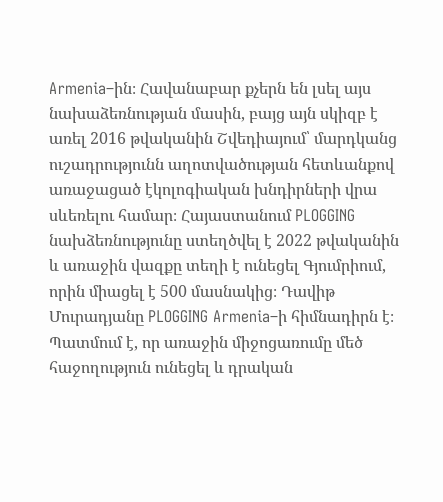Armenia–ին։ Հավանաբար քչերն են լսել այս նախաձեռնության մասին, բայց այն սկիզբ է առել 2016 թվականին Շվեդիայում՝ մարդկանց ուշադրությունն աղոտվածության հետևանքով առաջացած էկոլոգիական խնդիրների վրա սևեռելու համար։ Հայաստանում PLOGGING նախձեռնությունը ստեղծվել է 2022 թվականին և առաջին վազքը տեղի է ունեցել Գյումրիում, որին միացել է 500 մասնակից։ Դավիթ Մուրադյանը PLOGGING Armenia–ի հիմնադիրն է։ Պատմում է, որ առաջին միջոցառումը մեծ հաջողություն ունեցել և դրական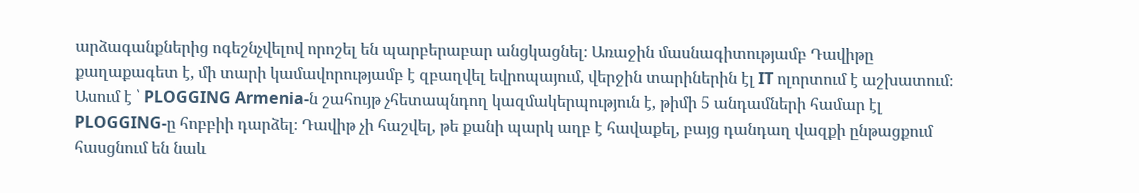արձագանքներից ոգեշնչվելով որոշել են պարբերաբար անցկացնել։ Առաջին մասնագիտությամբ Դավիթը քաղաքագետ է, մի տարի կամավորությամբ է զբաղվել եվրոպայում, վերջին տարիներին էլ IT ոլորտում է աշխատում։ Ասում է ՝ PLOGGING Armenia-ն շահույթ չհետապնդող կազմակերպություն է, թիմի 5 անդամների համար էլ PLOGGING-ը հոբբիի դարձել։ Դավիթ չի հաշվել, թե քանի պարկ աղբ է հավաքել, բայց դանդաղ վազքի ընթացքում հասցնում են նաև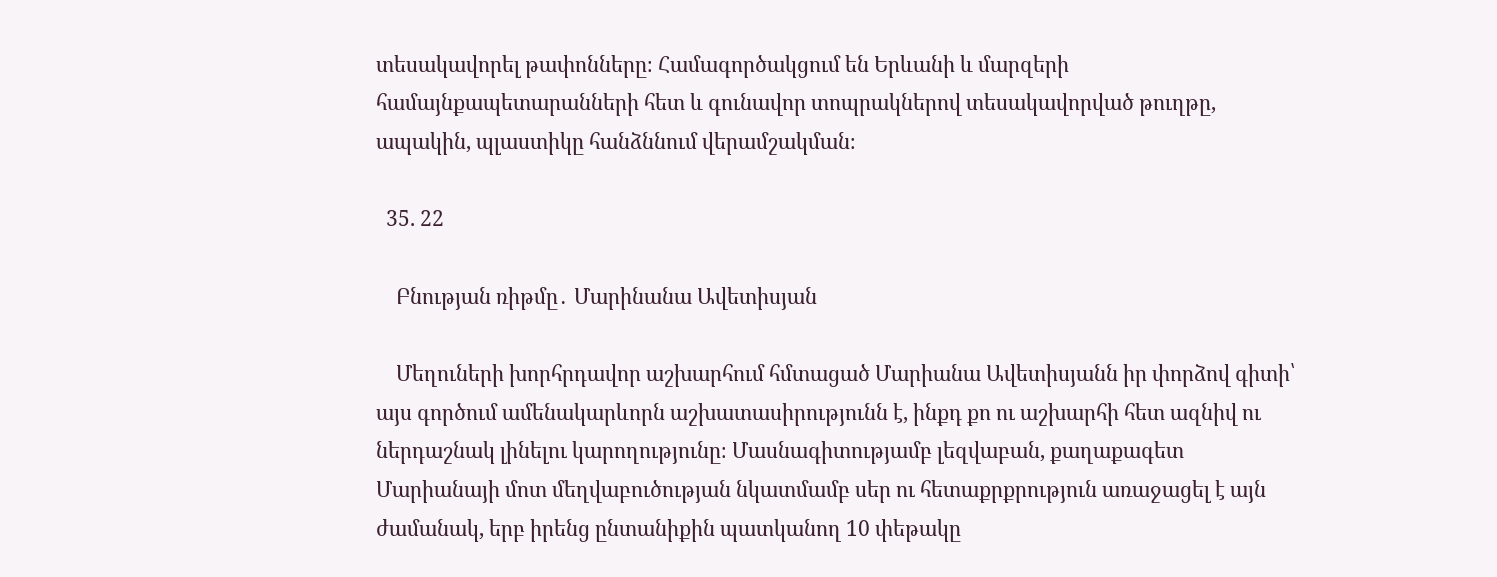տեսակավորել թափոնները։ Համագործակցում են Երևանի և մարզերի համայնքապետարանների հետ և գունավոր տոպրակներով տեսակավորված թուղթը, ապակին, պլաստիկը հանձննում վերամշակման։

  35. 22

    Բնության ռիթմը․ Մարինանա Ավետիսյան

    Մեղուների խորհրդավոր աշխարհում հմտացած Մարիանա Ավետիսյանն իր փորձով գիտի՝ այս գործում ամենակարևորն աշխատասիրությունն է, ինքդ քո ու աշխարհի հետ ազնիվ ու ներդաշնակ լինելու կարողությունը։ Մասնագիտությամբ լեզվաբան, քաղաքագետ Մարիանայի մոտ մեղվաբուծության նկատմամբ սեր ու հետաքրքրություն առաջացել է այն ժամանակ, երբ իրենց ընտանիքին պատկանող 10 փեթակը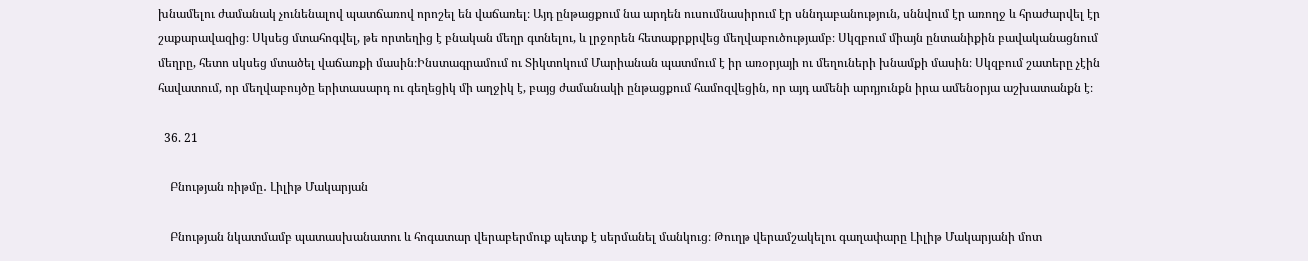խնամելու ժամանակ չունենալով պատճառով որոշել են վաճառել։ Այդ ընթացքում նա արդեն ուսումնասիրում էր սննդաբանություն, սննվում էր առողջ և հրաժարվել էր շաքարավազից։ Սկսեց մտահոգվել, թե որտեղից է բնական մեղր գտնելու, և լրջորեն հետաքրքրվեց մեղվաբուծությամբ։ Սկզբում միայն ընտանիքին բավականացնում մեղրը, հետո սկսեց մտածել վաճառքի մասին։Ինստագրամում ու Տիկտոկում Մարիանան պատմում է իր առօրյայի ու մեղուների խնամքի մասին։ Սկզբում շատերը չէին հավատում, որ մեղվաբույծը երիտասարդ ու գեղեցիկ մի աղջիկ է, բայց ժամանակի ընթացքում համոզվեցին, որ այդ ամենի արդյունքն իրա ամենօրյա աշխատանքն է։

  36. 21

    Բնության ռիթմը․ Լիլիթ Մակարյան

    Բնության նկատմամբ պատասխանատու և հոգատար վերաբերմուք պետք է սերմանել մանկուց։ Թուղթ վերամշակելու գաղափարը Լիլիթ Մակարյանի մոտ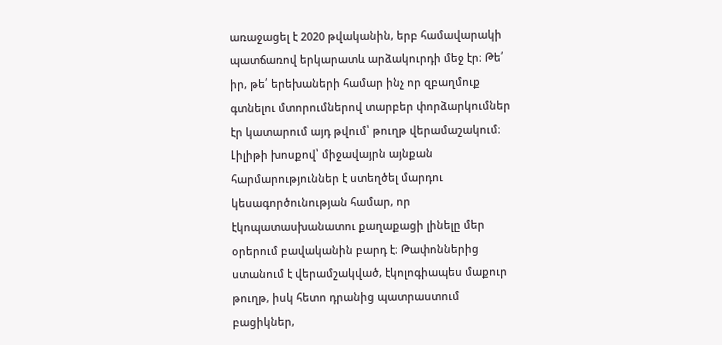առաջացել է 2020 թվականին, երբ համավարակի պատճառով երկարատև արձակուրդի մեջ էր։ Թե՛ իր, թե՛ երեխաների համար ինչ որ զբաղմուք գտնելու մտորումներով տարբեր փորձարկումներ էր կատարում այդ թվում՝ թուղթ վերամաշակում։ Լիլիթի խոսքով՝ միջավայրն այնքան հարմարություններ է ստեղծել մարդու կեսագործունության համար, որ էկոպատասխանատու քաղաքացի լինելը մեր օրերում բավականին բարդ է։ Թափոններից ստանում է վերամշակված, էկոլոգիապես մաքուր թուղթ, իսկ հետո դրանից պատրաստում բացիկներ,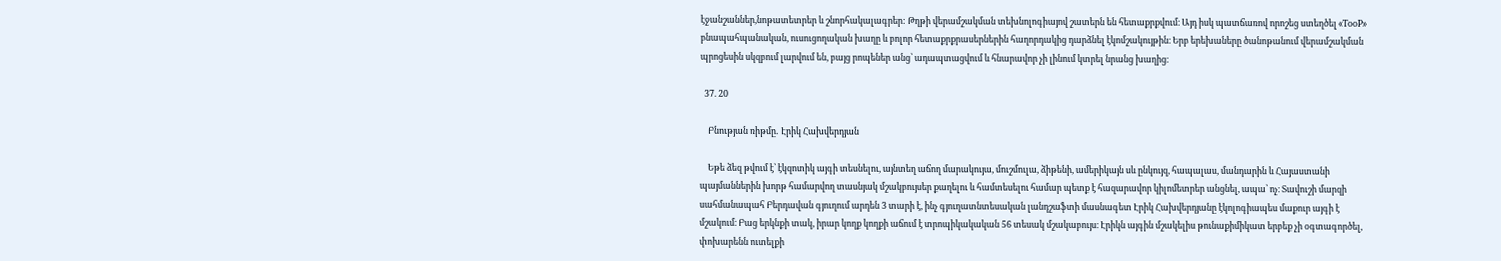էջանշաններ,նոթատետրեր և շնորհակալագրեր: Թղթի վերամշակման տեխնոլոգիայով շատերն են հետաքրքվում։ Այդ իսկ պատճառով որոշեց ստեղծել «TooP» բնապահպանական, ուսուցողական խաղը և բոլոր հետաքրքրասերներին հաղորդակից դարձնել էկոմշակույթին։ Երբ երեխաները ծանոթանում վերամշակման պրոցեսին սկզբում լարվում են, բայց րոպեներ անց՝ ադապտացվում և հնարավոր չի լինում կտրել նրանց խաղից։

  37. 20

    Բնության ռիթմը․ Էրիկ Հախվերդյան

    Եթե ձեզ թվում է՝ էկզոտիկ այգի տեսնելու, այնտեղ աճող մարակույա, մուշմուլա, ձիթենի, ամերիկայն սև ընկույզ, հապալաս, մանդարին և Հայաստանի պայմաններին խորթ համարվող տասնյակ մշակբույսեր քաղելու և համտեսելու համար պետք է հազարավոր կիլոմետրեր անցնել, ապա՝ ոչ։ Տավուշի մարզի սահմանապահ Բերդավան գյուղում արդեն 3 տարի է, ինչ գյուղատնտեսական լանդշաֆտի մասնագետ Էրիկ Հախվերդյանը էկոլոգիապես մաքուր այգի է մշակում։ Բաց երկնքի տակ, իրար կողք կողքի աճում է տրոպիկակական 56 տեսակ մշակաբույս։ Էրիկն այգին մշակելիս թունաքիմիկատ երբեք չի օգտագործել, փոխարենն ուտելքի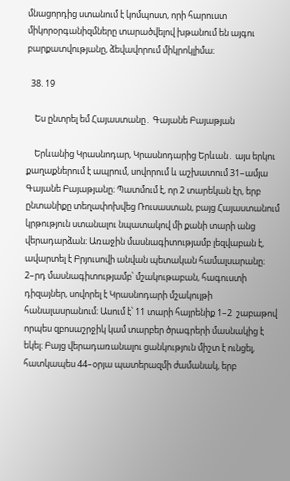մնացորդից ստանում է կոմպոստ, որի հարուստ միկորօրգանիզմները տարածվելով խթանում են այգու բարքատվությանը, ձեվավորում միկրոկլիմա։

  38. 19

    Ես ընտրել եմ Հայաստանը․ Գայանե Բայաթյան

    Երևանից Կրասնոդար, Կրասնոդարից Երևան․ այս երկու քաղաքներում է ապրում, սովորում և աշխատում 31–ամյա Գայանե Բայաթյանը։ Պատմում է, որ 2 տարեկան էր, երբ ընտանիքը տեղափոխվեց Ռուսաստան, բայց Հայաստանում կրթություն ստանալու նպատակով մի քանի տարի անց վերադարձան։ Առաջին մասնագիտությամբ լեզվաբան է, ավարտել է Բրյուսովի անվան պետական համալսարանը։ 2–րդ մասնագիտությամբ՝ մշակութաբան, հագուստի դիզայներ, սովորել է Կրասնոդարի մշակույթի հանալասրանում։ Ասում է՝ 11 տարի հայրենիք 1–2  շաբաթով որպես զբոսաշրջիկ կամ տարբեր ծրագրերի մասնակից է եկել։ Բայց վերադառանալու ցանկություն միշտ է ունցել, հատկապես 44–օրյա պատերազմի ժամանակ, երբ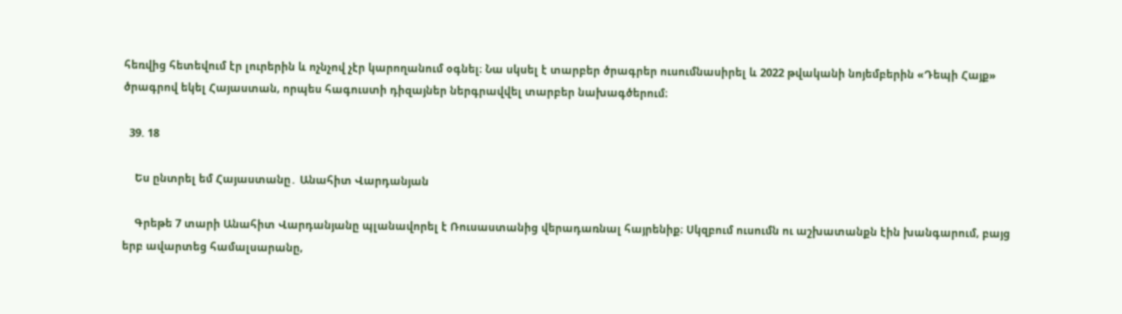հեռվից հետեվում էր լուրերին և ոչնչով չէր կարողանում օգնել։ Նա սկսել է տարբեր ծրագրեր ուսումնասիրել և 2022 թվականի նոյեմբերին «Դեպի Հայք» ծրագրով եկել Հայաստան, որպես հագուստի դիզայներ ներգրավվել տարբեր նախագծերում։

  39. 18

    Ես ընտրել եմ Հայաստանը․ Անահիտ Վարդանյան

    Գրեթե 7 տարի Անահիտ Վարդանյանը պլանավորել է Ռուսաստանից վերադառնալ հայրենիք։ Սկզբում ուսումն ու աշխատանքն էին խանգարում, բայց երբ ավարտեց համալսարանը,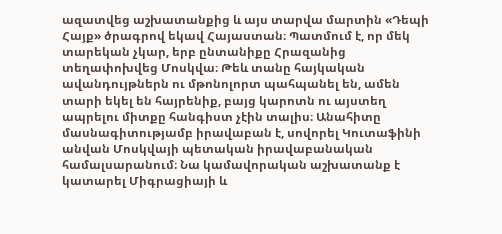ազատվեց աշխատանքից և այս տարվա մարտին «Դեպի Հայք» ծրագրով եկավ Հայաստան։ Պատմում է, որ մեկ տարեկան չկար, երբ ընտանիքը Հրազանից տեղափոխվեց Մոսկվա։ Թեև տանը հայկական ավանդույթներն ու մթոնոլորտ պահպանել են, ամեն տարի եկել են հայրենիք, բայց կարոտն ու այստեղ ապրելու միտքը հանգիստ չէին տալիս։ Անահիտը մասնագիտությամբ իրավաբան է, սովորել Կուտաֆինի անվան Մոսկվայի պետական իրավաբանական համալսարանում։ Նա կամավորական աշխատանք է կատարել Միգրացիայի և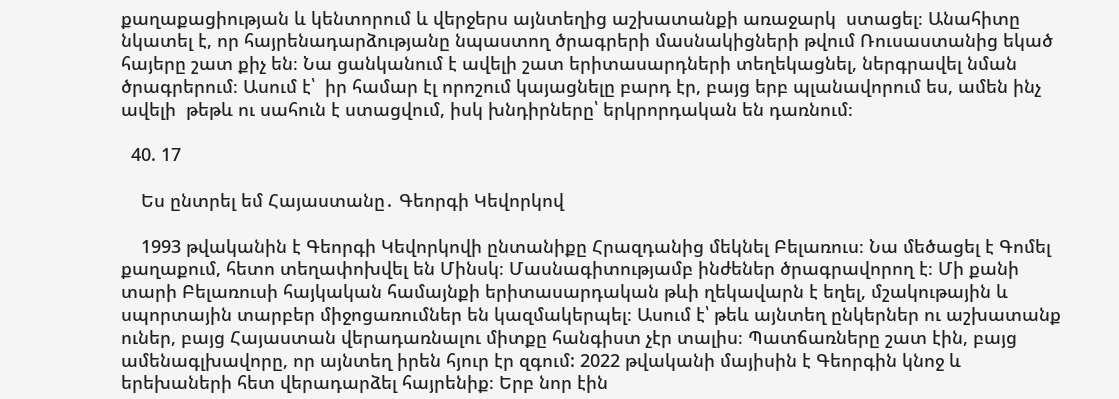քաղաքացիության և կենտորում և վերջերս այնտեղից աշխատանքի առաջարկ  ստացել։ Անահիտը նկատել է, որ հայրենադարձությանը նպաստող ծրագրերի մասնակիցների թվում Ռուսաստանից եկած հայերը շատ քիչ են։ Նա ցանկանում է ավելի շատ երիտասարդների տեղեկացնել, ներգրավել նման ծրագրերում։ Ասում է՝  իր համար էլ որոշում կայացնելը բարդ էր, բայց երբ պլանավորում ես, ամեն ինչ ավելի  թեթև ու սահուն է ստացվում, իսկ խնդիրները՝ երկրորդական են դառնում։

  40. 17

    Ես ընտրել եմ Հայաստանը․ Գեորգի Կեվորկով

    1993 թվականին է Գեորգի Կեվորկովի ընտանիքը Հրազդանից մեկնել Բելառուս։ Նա մեծացել է Գոմել քաղաքում, հետո տեղափոխվել են Մինսկ։ Մասնագիտությամբ ինժեներ ծրագրավորող է։ Մի քանի տարի Բելառուսի հայկական համայնքի երիտասարդական թևի ղեկավարն է եղել, մշակութային և սպորտային տարբեր միջոցառումներ են կազմակերպել։ Ասում է՝ թեև այնտեղ ընկերներ ու աշխատանք ուներ, բայց Հայաստան վերադառնալու միտքը հանգիստ չէր տալիս։ Պատճառները շատ էին, բայց ամենագլխավորը, որ այնտեղ իրեն հյուր էր զգում: 2022 թվականի մայիսին է Գեորգին կնոջ և երեխաների հետ վերադարձել հայրենիք։ Երբ նոր էին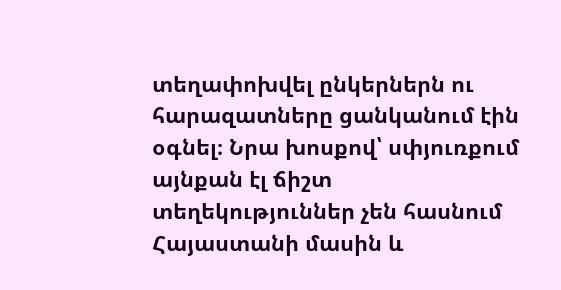տեղափոխվել ընկերներն ու հարազատները ցանկանում էին օգնել։ Նրա խոսքով՝ սփյուռքում այնքան էլ ճիշտ տեղեկություններ չեն հասնում Հայաստանի մասին և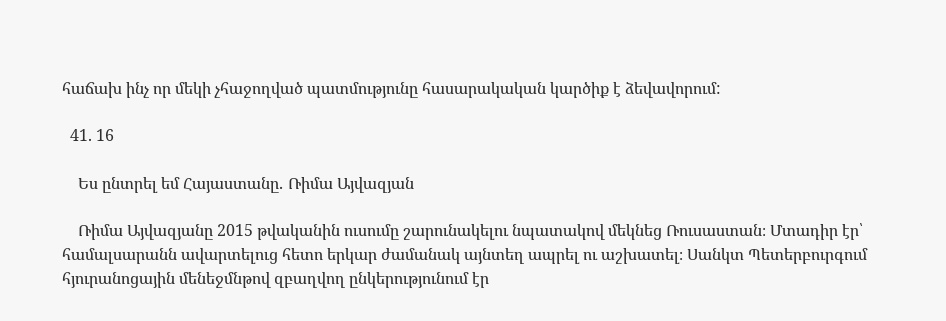հաճախ ինչ որ մեկի չհաջողված պատմությունը հասարակական կարծիք է ձեվավորում:

  41. 16

    Ես ընտրել եմ Հայաստանը․ Ռիմա Այվազյան

    Ռիմա Այվազյանը 2015 թվականին ուսումը շարունակելու նպատակով մեկնեց Ռուսաստան։ Մտադիր էր՝ համալսարանն ավարտելուց հետո երկար ժամանակ այնտեղ ապրել ու աշխատել։ Սանկտ Պետերբուրգում հյուրանոցային մենեջմնթով զբաղվող ընկերությունում էր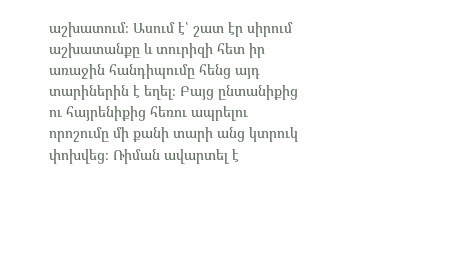աշխատում։ Ասում է՝ շատ էր սիրում աշխատանքը և տուրիզի հետ իր առաջին հանդիպումը հենց այդ տարիներին է եղել։ Բայց ընտանիքից ու հայրենիքից հեռու ապրելու որոշումը մի քանի տարի անց կտրուկ փոխվեց։ Ռիման ավարտել է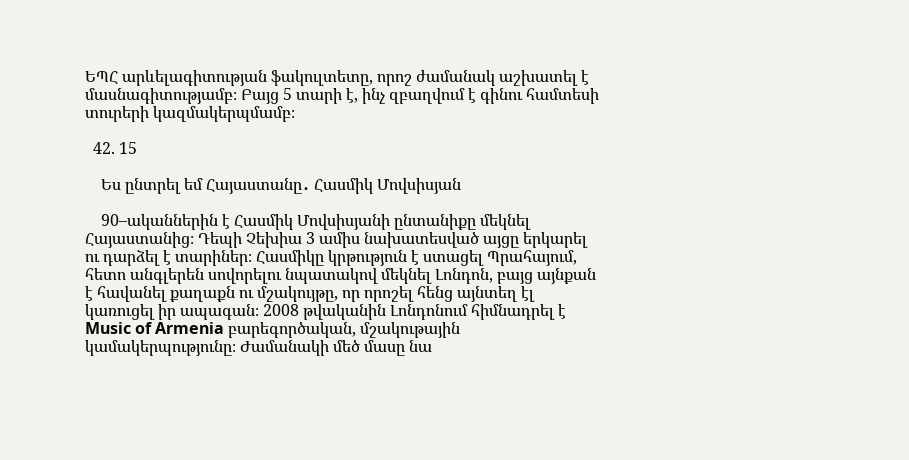ԵՊՀ արևելագիտության ֆակուլտետը, որոշ ժամանակ աշխատել է մասնագիտությամբ։ Բայց 5 տարի է, ինչ զբաղվում է գինու համտեսի տուրերի կազմակերպմամբ։

  42. 15

    Ես ընտրել եմ Հայաստանը․ Հասմիկ Մովսիսյան

    90–ականներին է Հասմիկ Մովսիսյանի ընտանիքը մեկնել Հայաստանից։ Դեպի Չեխիա 3 ամիս նախատեսված այցը երկարել ու դարձել է տարիներ։ Հասմիկը կրթություն է ստացել Պրահայում, հետո անգլերեն սովորելու նպատակով մեկնել Լոնդոն, բայց այնքան է հավանել քաղաքն ու մշակույթը, որ որոշել հենց այնտեղ էլ կառուցել իր ապագան։ 2008 թվականին Լոնդոնում հիմնադրել է Music of Armenia բարեգործական, մշակութային կամակերպությունը։ Ժամանակի մեծ մասը նա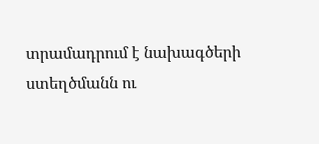տրամադրում է նախագծերի ստեղծմանն ու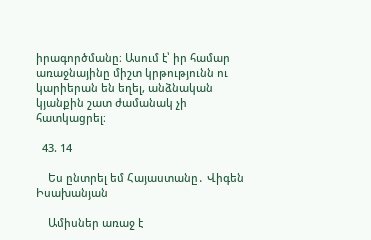իրագործմանը։ Ասում է՝ իր համար առաջնայինը միշտ կրթությունն ու կարիերան են եղել, անձնական կյանքին շատ ժամանակ չի հատկացրել։

  43. 14

    Ես ընտրել եմ Հայաստանը․ Վիգեն Իսախանյան

    Ամիսներ առաջ է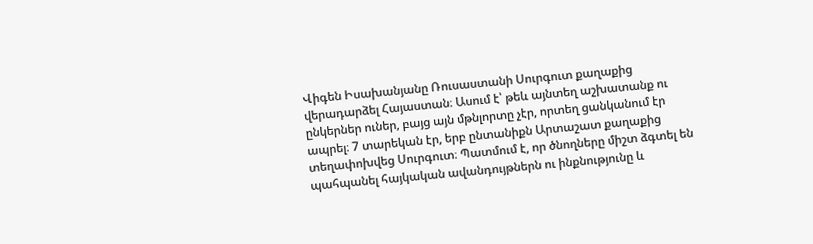Վիգեն Իսախանյանը Ռուսաստանի Սուրգուտ քաղաքից վերադարձել Հայաստան։ Ասում է՝ թեև այնտեղ աշխատանք ու ընկերներ ուներ, բայց այն մթնլորտը չէր, որտեղ ցանկանում էր ապրել։ 7 տարեկան էր, երբ ընտանիքն Արտաշատ քաղաքից տեղափոխվեց Սուրգուտ։ Պատմում է, որ ծնողները միշտ ձգտել են պահպանել հայկական ավանդույթներն ու ինքնությունը և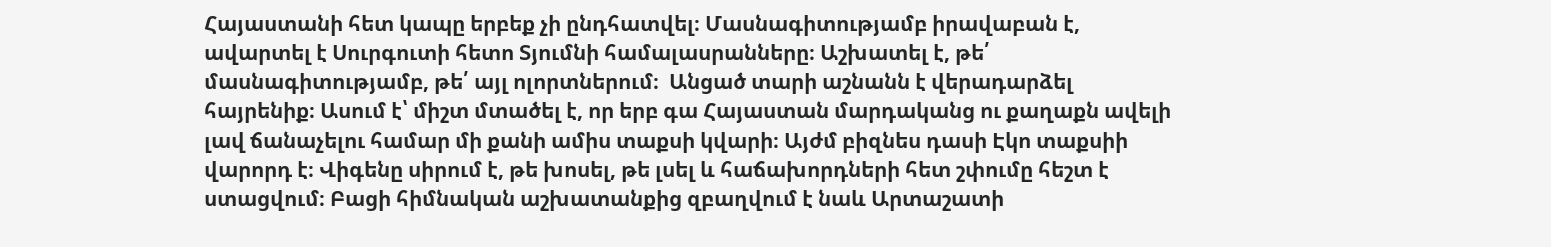Հայաստանի հետ կապը երբեք չի ընդհատվել։ Մասնագիտությամբ իրավաբան է, ավարտել է Սուրգուտի հետո Տյումնի համալասրանները։ Աշխատել է, թե՛ մասնագիտությամբ, թե՛ այլ ոլորտներում։  Անցած տարի աշնանն է վերադարձել հայրենիք։ Ասում է՝ միշտ մտածել է, որ երբ գա Հայաստան մարդականց ու քաղաքն ավելի լավ ճանաչելու համար մի քանի ամիս տաքսի կվարի։ Այժմ բիզնես դասի Էկո տաքսիի վարորդ է։ Վիգենը սիրում է, թե խոսել, թե լսել և հաճախորդների հետ շփումը հեշտ է ստացվում։ Բացի հիմնական աշխատանքից զբաղվում է նաև Արտաշատի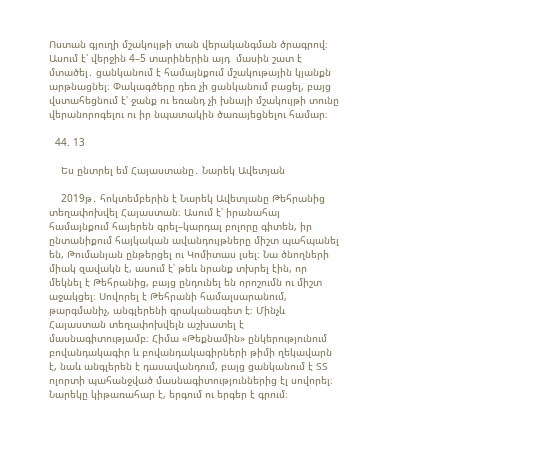Ոստան գյուղի մշակույթի տան վերականգման ծրագրով։ Ասում է՝ վերջին 4–5 տարիներին այդ  մասին շատ է մտածել․ ցանկանում է համայնքում մշակութային կյանքն արթնացնել։ Փակագծերը դեռ չի ցանկանում բացել, բայց վստահեցնում է՝ ջանք ու եռանդ չի խնայի մշակույթի տունը վերանորոգելու ու իր նպատակին ծառայեցնելու համար։

  44. 13

    Ես ընտրել եմ Հայաստանը․ Նարեկ Ավետյան

    2019թ․ հոկտեմբերին է Նարեկ Ավետյանը Թեհրանից տեղափոխվել Հայաստան։ Ասում է՝ իրանահայ համայնքում հայերեն գրել–կարդալ բոլորը գիտեն, իր ընտանիքում հայկական ավանդույթները միշտ պահպանել են, Թումանյան ընթերցել ու Կոմիտաս լսել։ Նա ծնողների միակ զավակն է, ասում է՝ թեև նրանք տխրել էին, որ մեկնել է Թեհրանից, բայց ընդունել են որոշումն ու միշտ աջակցել։ Սովորել է Թեհրանի համալսարանում, թարգմանիչ, անգլերենի գրականագետ է։ Մինչև Հայաստան տեղափոխվելն աշխատել է մասնագիտությամբ։ Հիմա «Թեքնամին» ընկերությունում բովանդակագիր և բովանդակագիրների թիմի ղեկավարն է, նաև անգլերեն է դասավանդում, բայց ցանկանում է ՏՏ ոլորտի պահանջված մասնագիտություններից էլ սովորել։ Նարեկը կիթառահար է, երգում ու երգեր է գրում։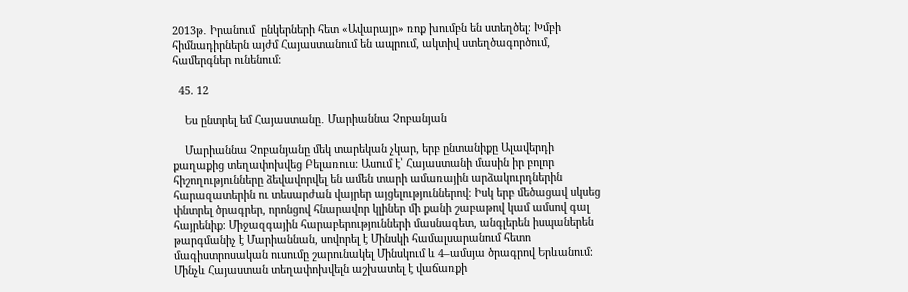2013թ․ Իրանում  ընկերների հետ «Ավարայր» ռոք խումբն են ստեղծել։ Խմբի հիմնադիրներն այժմ Հայաստանում են ապրում, ակտիվ ստեղծագործում, համերգներ ունենում։

  45. 12

    Ես ընտրել եմ Հայաստանը․ Մարիաննա Չոբանյան

    Մարիաննա Չոբանյանը մեկ տարեկան չկար, երբ ընտանիքը Ալավերդի քաղաքից տեղափոխվեց Բելառուս։ Ասում է՝ Հայաստանի մասին իր բոլոր հիշողությունները ձեվավորվել են ամեն տարի ամառային արձակուրդներին հարազատերին ու տեսարժան վայրեր այցելություններով։ Իսկ երբ մեծացավ սկսեց փնտրել ծրագրեր, որոնցով հնարավոր կլիներ մի քանի շաբաթով կամ ամսով գալ հայրենիք։ Միջազգային հարաբերությունների մասնագետ, անգլերեն իսպաներեն թարգմանիչ է Մարիաննան, սովորել է Մինսկի համալսարանում հետո մագիստրոսական ուսումը շարունակել Մինսկում և 4–ամսյա ծրագրով Երևանում։ Մինչև Հայաստան տեղափոխվելն աշխատել է վաճառքի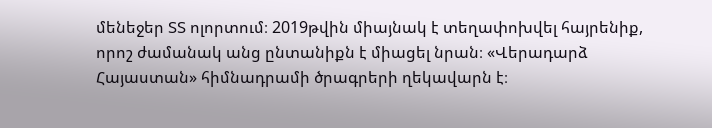մենեջեր ՏՏ ոլորտում։ 2019թվին միայնակ է տեղափոխվել հայրենիք, որոշ ժամանակ անց ընտանիքն է միացել նրան։ «Վերադարձ Հայաստան» հիմնադրամի ծրագրերի ղեկավարն է։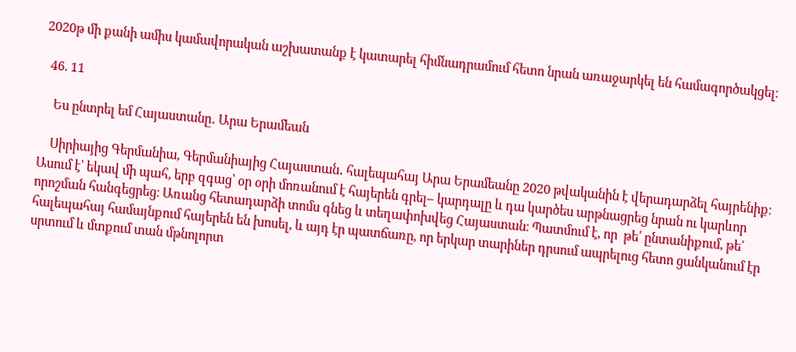2020թ մի քանի ամիս կամավորական աշխատանք է կատարել հիմնադրամում հետո նրան առաջարկել են համագործակցել։

  46. 11

    Ես ընտրել եմ Հայաստանը․ Արա Երամեան

    Սիրիայից Գերմանիա, Գերմանիայից Հայաստան․ հալեպահայ Արա Երամեանը 2020 թվականին է վերադարձել հայրենիք։ Ասում է՝ եկավ մի պահ, երբ զգաց՝ օր օրի մոռանում է հայերեն գրել– կարդալը և դա կարծես արթնացրեց նրան ու կարևոր որոշման հանգեցրեց։ Առանց հետադարձի տոմս գնեց և տեղափոխվեց Հայաստան։ Պատմում է, որ  թե՛ ընտանիքում, թե՛ հալեպահայ համայնքում հայերեն են խոսել, և այդ էր պատճառը, որ երկար տարիներ դրսում ապրելուց հետո ցանկանում էր սրտում և մտքում տան մթնոլորտ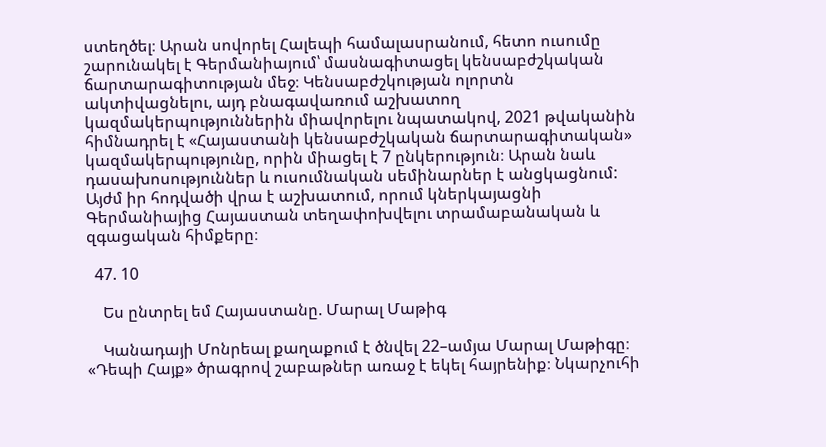ստեղծել։ Արան սովորել Հալեպի համալասրանում, հետո ուսումը շարունակել է Գերմանիայում՝ մասնագիտացել կենսաբժշկական ճարտարագիտության մեջ։ Կենսաբժշկության ոլորտն ակտիվացնելու, այդ բնագավառում աշխատող կազմակերպություններին միավորելու նպատակով, 2021 թվականին հիմնադրել է «Հայաստանի կենսաբժշկական ճարտարագիտական» կազմակերպությունը, որին միացել է 7 ընկերություն։ Արան նաև դասախոսություններ և ուսումնական սեմինարներ է անցկացնում: Այժմ իր հոդվածի վրա է աշխատում, որում կներկայացնի Գերմանիայից Հայաստան տեղափոխվելու տրամաբանական և զգացական հիմքերը։

  47. 10

    Ես ընտրել եմ Հայաստանը. Մարալ Մաթիգ

    Կանադայի Մոնրեալ քաղաքում է ծնվել 22–ամյա Մարալ Մաթիգը։ «Դեպի Հայք» ծրագրով շաբաթներ առաջ է եկել հայրենիք։ Նկարչուհի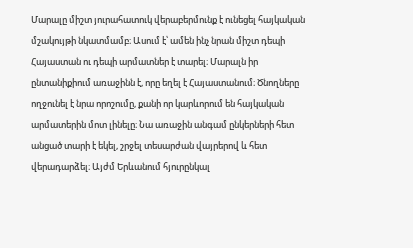Մարալը միշտ յուրահատուկ վերաբերմունք է ունեցել հայկական մշակույթի նկատմամբ։ Ասում է՝ ամեն ինչ նրան միշտ դեպի Հայաստան ու դեպի արմատներ է տարել։ Մարալն իր ընտանիքիում առաջինն է, որը եղել է Հայաստանում։ Ծնողները ողջունել է նրա որոշումը, քանի որ կարևորում են հայկական արմատերին մոտ լինելը։ Նա առաջին անգամ ընկերների հետ անցած տարի է եկել, շրջել տեսարժան վայրերով և հետ վերադարձել։ Այժմ Երևանում հյուրընկալ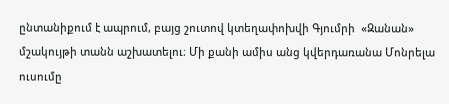ընտանիքում է ապրում, բայց շուտով կտեղափոխվի Գյումրի  «Զանան» մշակույթի տանն աշխատելու։ Մի քանի ամիս անց կվերդառանա Մոնրելա ուսումը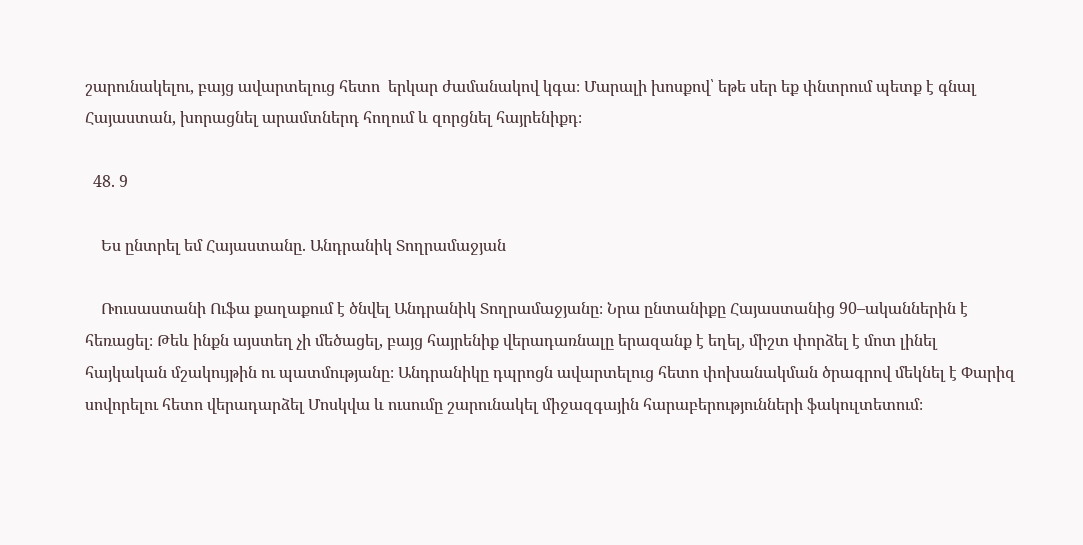շարունակելու, բայց ավարտելուց հետո  երկար ժամանակով կգա։ Մարալի խոսքով՝ եթե սեր եք փնտրում պետք է գնալ Հայաստան, խորացնել արամտներդ հողում և զորցնել հայրենիքդ։

  48. 9

    Ես ընտրել եմ Հայաստանը. Անդրանիկ Տողրամաջյան

    Ռուսաստանի Ուֆա քաղաքում է ծնվել Անդրանիկ Տողրամաջյանը։ Նրա ընտանիքը Հայաստանից 90–ականներին է հեռացել։ Թեև ինքն այստեղ չի մեծացել, բայց հայրենիք վերադառնալը երազանք է եղել, միշտ փորձել է մոտ լինել հայկական մշակույթին ու պատմությանը։ Անդրանիկը դպրոցն ավարտելուց հետո փոխանակման ծրագրով մեկնել է Փարիզ սովորելու հետո վերադարձել Մոսկվա և ուսումը շարունակել միջազգային հարաբերությունների ֆակուլտետում։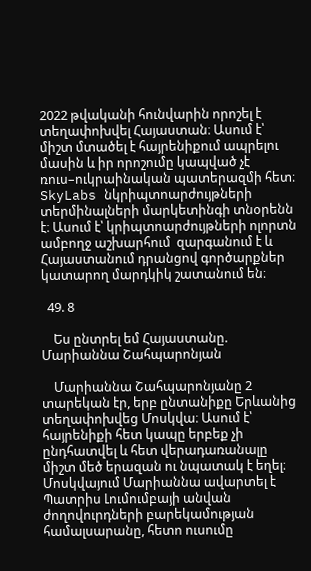2022 թվականի հունվարին որոշել է տեղափոխվել Հայաստան։ Ասում է՝ միշտ մտածել է հայրենիքում ապրելու մասին և իր որոշումը կապված չէ ռուս–ուկրաինական պատերազմի հետ։ SkyLabs նկրիպտոարժույթների տերմինալների մարկետինգի տնօրենն է։ Ասում է՝ կրիպտոարժույթների ոլորտն ամբողջ աշխարհում  զարգանում է և Հայաստանում դրանցով գործարքներ կատարող մարդկիկ շատանում են։

  49. 8

    Ես ընտրել եմ Հայաստանը. Մարիաննա Շահպարոնյան

    Մարիաննա Շահպարոնյանը 2 տարեկան էր, երբ ընտանիքը Երևանից տեղափոխվեց Մոսկվա։ Ասում է՝ հայրենիքի հետ կապը երբեք չի ընդհատվել և հետ վերադառանալը միշտ մեծ երազան ու նպատակ է եղել։ Մոսկվայում Մարիաննա ավարտել է Պատրիս Լումումբայի անվան ժողովուրդների բարեկամության համալսարանը, հետո ուսումը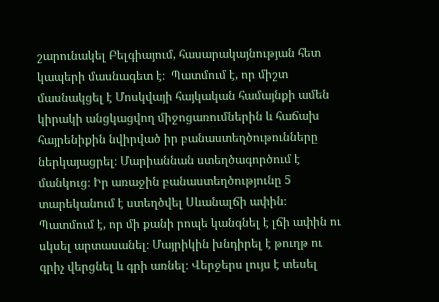շարունակել Բելգիայում, հասարակայնության հետ կապերի մասնագետ է։  Պատմում է, որ միշտ մասնակցել է Մոսկվայի հայկական համայնքի ամեն կիրակի անցկացվող միջոցառումներին և հաճախ հայրենիքին նվիրված իր բանաստեղծութունները ներկայացրել։ Մարիաննան ստեղծագործում է մանկուց։ Իր առաջին բանաստեղծությունը 5 տարեկանում է ստեղծվել Սևանալճի ափին։ Պատմում է, որ մի քանի րոպե կանգնել է լճի ափին ու սկսել արտասանել։ Մայրիկին խնդիրել է թուղթ ու գրիչ վերցնել և գրի առնել։ Վերջերս լույս է տեսել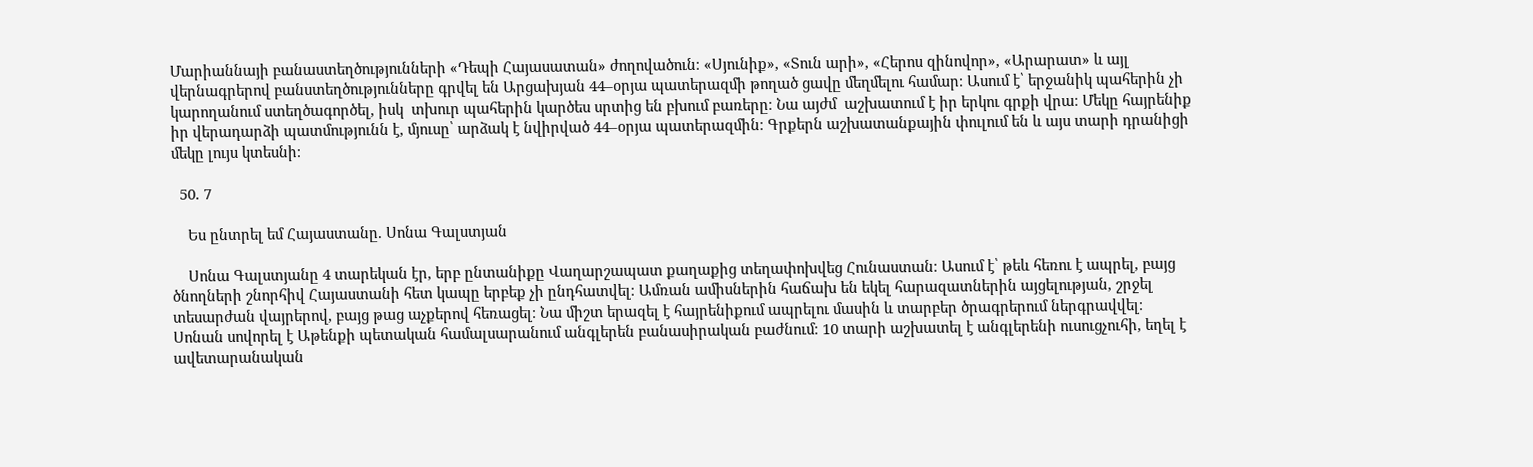Մարիաննայի բանաստեղծությունների «Դեպի Հայասատան» ժողովածուն։ «Սյունիք», «Տուն արի», «Հերոս զինովոր», «Արարատ» և այլ վերնագրերով բանստեղծությունները գրվել են Արցախյան 44–օրյա պատերազմի թողած ցավը մեղմելու համար։ Ասում է՝ երջանիկ պահերին չի կարողանում ստեղծագործել, իսկ  տխուր պահերին կարծես սրտից են բխում բառերը։ Նա այժմ  աշխատում է իր երկու գրքի վրա։ Մեկը հայրենիք իր վերադարձի պատմությունն է, մյուսը՝ արձակ է նվիրված 44–օրյա պատերազմին։ Գրքերն աշխատանքային փուլում են և այս տարի դրանիցի մեկը լույս կտեսնի։

  50. 7

    Ես ընտրել եմ Հայաստանը. Սոնա Գալստյան

    Սոնա Գալստյանը 4 տարեկան էր, երբ ընտանիքը Վաղարշապատ քաղաքից տեղափոխվեց Հունաստան։ Ասում է՝ թեև հեռու է ապրել, բայց  ծնողների շնորհիվ Հայաստանի հետ կապը երբեք չի ընդհատվել։ Ամռան ամիսներին հաճախ են եկել հարազատներին այցելության, շրջել տեսարժան վայրերով, բայց թաց աչքերով հեռացել։ Նա միշտ երազել է հայրենիքում ապրելու մասին և տարբեր ծրագրերում ներգրավվել։ Սոնան սովորել է Աթենքի պետական համալսարանում անգլերեն բանասիրական բաժնում։ 10 տարի աշխատել է անգլերենի ուսուցչուհի, եղել է ավետարանական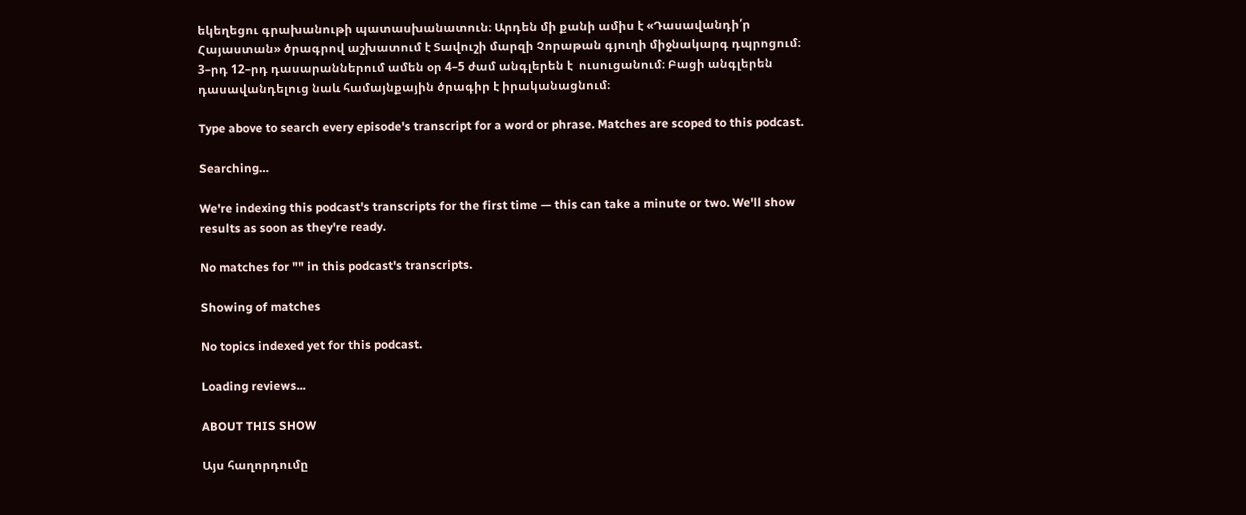եկեղեցու գրախանութի պատասխանատուն։ Արդեն մի քանի ամիս է «Դասավանդի՛ր Հայաստան» ծրագրով աշխատում է Տավուշի մարզի Չորաթան գյուղի միջնակարգ դպրոցում։ 3–րդ 12–րդ դասարաններում ամեն օր 4–5 ժամ անգլերեն է  ուսուցանում։ Բացի անգլերեն դասավանդելուց նաև համայնքային ծրագիր է իրականացնում։

Type above to search every episode's transcript for a word or phrase. Matches are scoped to this podcast.

Searching…

We're indexing this podcast's transcripts for the first time — this can take a minute or two. We'll show results as soon as they're ready.

No matches for "" in this podcast's transcripts.

Showing of matches

No topics indexed yet for this podcast.

Loading reviews...

ABOUT THIS SHOW

Այս հաղորդումը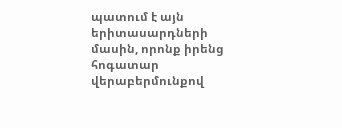պատում է այն երիտասարդների մասին, որոնք իրենց հոգատար վերաբերմունքով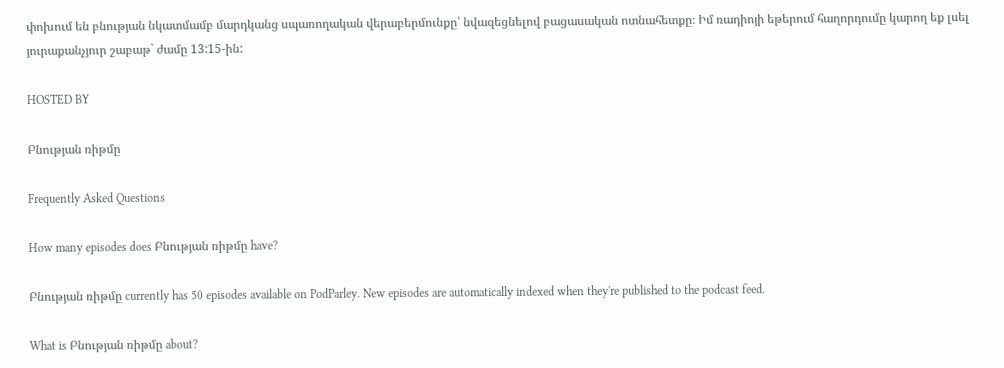փոխում են բնության նկատմամբ մարդկանց սպառողական վերաբերմունքը՝ նվազեցնելով բացասական ոտնահետքը։ Իմ ռադիոյի եթերում հաղորդումը կարող եք լսել յուրաքանչյուր շաբաթ` ժամը 13:15-ին:

HOSTED BY

Բնության ռիթմը

Frequently Asked Questions

How many episodes does Բնության ռիթմը have?

Բնության ռիթմը currently has 50 episodes available on PodParley. New episodes are automatically indexed when they're published to the podcast feed.

What is Բնության ռիթմը about?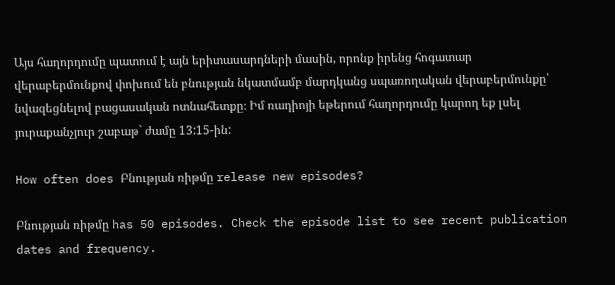Այս հաղորդումը պատում է այն երիտասարդների մասին, որոնք իրենց հոգատար վերաբերմունքով փոխում են բնության նկատմամբ մարդկանց սպառողական վերաբերմունքը՝ նվազեցնելով բացասական ոտնահետքը։ Իմ ռադիոյի եթերում հաղորդումը կարող եք լսել յուրաքանչյուր շաբաթ` ժամը 13:15-ին:

How often does Բնության ռիթմը release new episodes?

Բնության ռիթմը has 50 episodes. Check the episode list to see recent publication dates and frequency.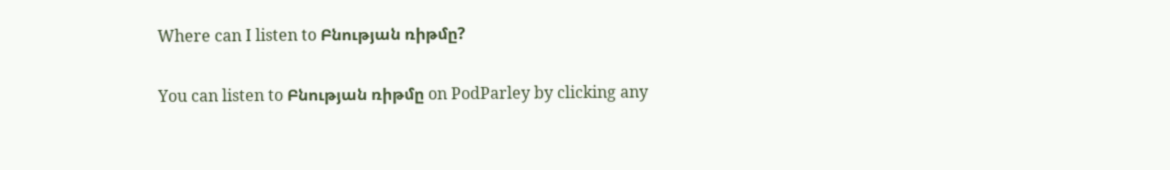Where can I listen to Բնության ռիթմը?

You can listen to Բնության ռիթմը on PodParley by clicking any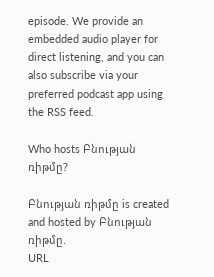episode. We provide an embedded audio player for direct listening, and you can also subscribe via your preferred podcast app using the RSS feed.

Who hosts Բնության ռիթմը?

Բնության ռիթմը is created and hosted by Բնության ռիթմը.
URL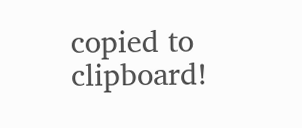copied to clipboard!